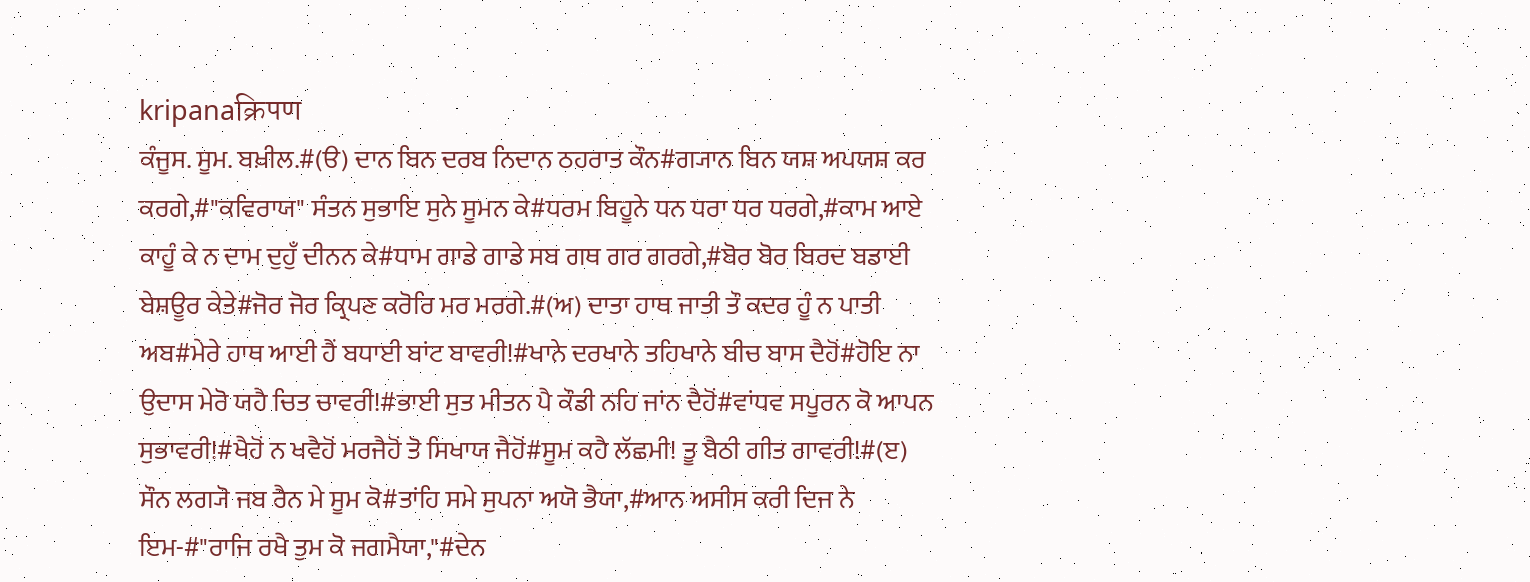kripanaक्रिपण
ਕੰਜੂਸ. ਸੂਮ. ਬਖ਼ੀਲ.#(ੳ) ਦਾਨ ਬਿਨ ਦਰਬ ਨਿਦਾਨ ਠਹਰਾਤ ਕੌਨ#ਗ੍ਯਾਨ ਬਿਨ ਯਸ਼ ਅਪਯਸ਼ ਕਰ ਕਰਗੇ,#"ਕਵਿਰਾਯ" ਸੰਤਨ ਸੁਭਾਇ ਸੁਨੇ ਸੂਮਨ ਕੇ#ਧਰਮ ਬਿਹੂਨੇ ਧਨ ਧਰਾ ਧਰ ਧਰਗੇ,#ਕਾਮ ਆਏ ਕਾਹੂੰ ਕੇ ਨ ਦਾਮ ਦੁਹੁਁ ਦੀਨਨ ਕੇ#ਧਾਮ ਗਾਡੇ ਗਾਡੇ ਸਬ ਗਥ ਗਰ ਗਰਗੇ,#ਬੋਰ ਬੋਰ ਬਿਰਦ ਬਡਾਈ ਬੇਸ਼ਊਰ ਕੇਤੇ#ਜੋਰ ਜੋਰ ਕ੍ਰਿਪਣ ਕਰੋਰਿ ਮਰ ਮਰਗੇ.#(ਅ) ਦਾਤਾ ਹਾਥ ਜਾਤੀ ਤੌ ਕਦਰ ਹੂੰ ਨ ਪਾਤੀ ਅਬ#ਮੇਰੇ ਹਾਥ ਆਈ ਹੈਂ ਬਧਾਈ ਬਾਂਟ ਬਾਵਰੀ!#ਖਾਨੇ ਦਰਖਾਨੇ ਤਹਿਖਾਨੇ ਬੀਚ ਬਾਸ ਦੈਹੋਂ#ਹੋਇ ਨਾ ਉਦਾਸ ਮੇਰੋ ਯਹੈ ਚਿਤ ਚਾਵਰੀ!#ਭਾਈ ਸੁਤ ਮੀਤਨ ਪੈ ਕੌਡੀ ਨਹਿ ਜਾਂਨ ਦੈਹੋਂ#ਵਾਂਧਵ ਸਪੂਰਨ ਕੋ ਆਪਨ ਸੁਭਾਵਰੀ!#ਖੈਹੋਂ ਨ ਖਵੈਹੋਂ ਮਰਜੈਹੋਂ ਤੋ ਸਿਖਾਯ ਜੈਹੋਂ#ਸੂਮ ਕਹੈ ਲੱਛਮੀ! ਤੂ ਬੈਠੀ ਗੀਤ ਗਾਵਰੀ!#(ੲ) ਸੌਨ ਲਗ੍ਯੋ ਜਬ ਰੈਨ ਮੇ ਸੂਮ ਕੋ#ਤਾਂਹਿ ਸਮੇ ਸੁਪਨਾ ਅਯੋ ਭੈਯਾ,#ਆਨ ਅਸੀਸ ਕਰੀ ਦਿਜ ਨੇ ਇਮ-#"ਰਾਜਿ ਰਖੈ ਤੁਮ ਕੋ ਜਗਮੈਯਾ,"#ਦੇਨ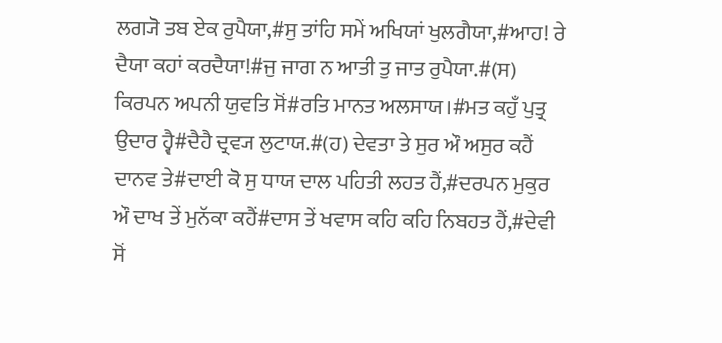ਲਗ੍ਯੋ ਤਬ ਏਕ ਰੁਪੈਯਾ,#ਸੁ ਤਾਂਹਿ ਸਮੇਂ ਅਖਿਯਾਂ ਖੁਲਗੈਯਾ,#ਆਹ! ਰੇ ਦੈਯਾ ਕਹਾਂ ਕਰਦੈਯਾ!#ਜੁ ਜਾਗ ਨ ਆਤੀ ਤੁ ਜਾਤ ਰੁਪੈਯਾ.#(ਸ) ਕਿਰਪਨ ਅਪਨੀ ਯੁਵਤਿ ਸੋਂ#ਰਤਿ ਮਾਨਤ ਅਲਸਾਯ।#ਮਤ ਕਹੁਁ ਪੁਤ੍ਰ ਉਦਾਰ ਹ੍ਵੈ#ਦੈਹੈ ਦ੍ਰਵ੍ਯ ਲੁਟਾਯ.#(ਹ) ਦੇਵਤਾ ਤੇ ਸੁਰ ਔ ਅਸੁਰ ਕਹੈਂ ਦਾਨਵ ਤੇ#ਦਾਈ ਕੋ ਸੁ ਧਾਯ ਦਾਲ ਪਹਿਤੀ ਲਹਤ ਹੈਂ,#ਦਰਪਨ ਮੁਕੁਰ ਔ ਦਾਖ ਤੇਂ ਮੁਨੱਕਾ ਕਹੈਂ#ਦਾਸ ਤੇਂ ਖਵਾਸ ਕਹਿ ਕਹਿ ਨਿਬਹਤ ਹੈਂ,#ਦੇਵੀ ਸੋਂ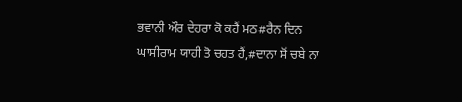ਭਵਾਨੀ ਔਰ ਦੇਹਰਾ ਕੋ ਕਹੈਂ ਮਠ#ਰੈਨ ਦਿਨ ਘਾਸੀਰਾਮ ਯਾਹੀ ਤੋ ਚਹਤ ਹੈਂ,#ਦਾਨਾ ਸੋਂ ਚਬੇ ਨਾ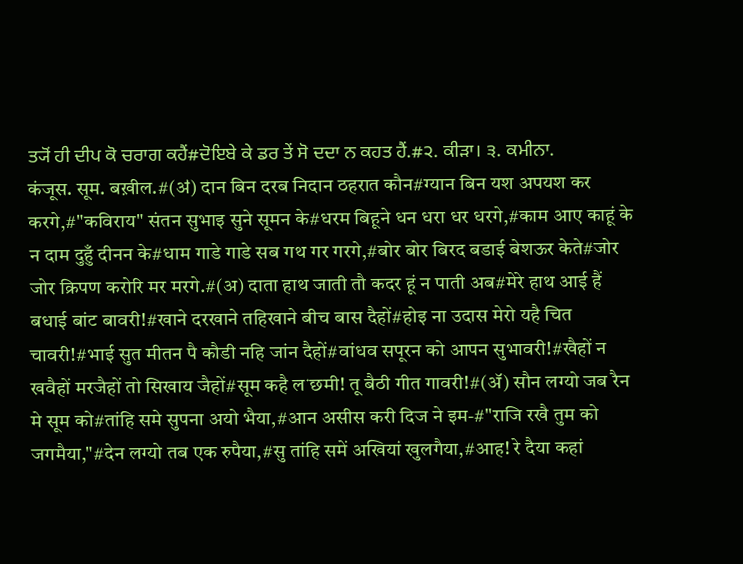ਤ੍ਯੋਂ ਹੀ ਦੀਪ ਕੋ ਚਰਾਗ ਕਹੈਂ#ਦੋਇਬੇ ਕੇ ਡਰ ਤੇਂ ਸੋ ਦਦਾ ਨ ਕਹਤ ਹੈਂ.#੨. ਕੀੜਾ। ੩. ਕਮੀਨਾ.
कंजूस. सूम. बख़ील.#(ॳ) दान बिन दरब निदान ठहरात कौन#ग्यान बिन यश अपयश कर करगे,#"कविराय" संतन सुभाइ सुने सूमन के#धरम बिहूने धन धरा धर धरगे,#काम आए काहूं के न दाम दुहुँ दीनन के#धाम गाडे गाडे सब गथ गर गरगे,#बोर बोर बिरद बडाई बेशऊर केते#जोर जोर क्रिपण करोरि मर मरगे.#(अ) दाता हाथ जाती तौ कदर हूं न पाती अब#मेरे हाथ आई हैं बधाई बांट बावरी!#खाने दरखाने तहिखाने बीच बास दैहों#होइ ना उदास मेरो यहै चित चावरी!#भाई सुत मीतन पै कौडी नहि जांन दैहों#वांधव सपूरन को आपन सुभावरी!#खैहों न खवैहों मरजैहों तो सिखाय जैहों#सूम कहै लॱछमी! तू बैठी गीत गावरी!#(ॲ) सौन लग्यो जब रैन मे सूम को#तांहि समे सुपना अयो भैया,#आन असीस करी दिज ने इम-#"राजि रखै तुम को जगमैया,"#देन लग्यो तब एक रुपैया,#सु तांहि समें अखियां खुलगैया,#आह! रे दैया कहां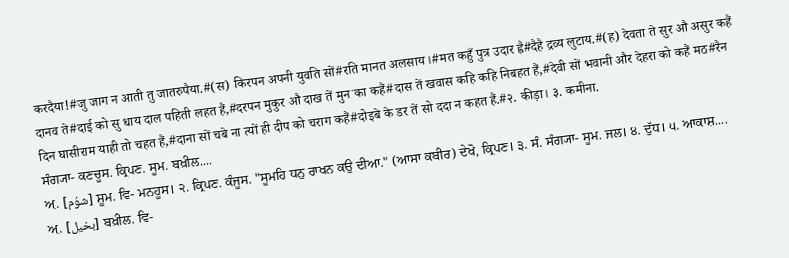करदैया!#जु जाग न आती तु जातरुपैया.#(स) किरपन अपनी युवति सों#रति मानत अलसाय।#मत कहुँ पुत्र उदार ह्वै#दैहै द्रव्य लुटाय.#(ह) देवता ते सुर औ असुर कहैं दानव ते#दाई को सु धाय दाल पहिती लहत हैं,#दरपन मुकुर औ दाख तें मुनॱका कहैं#दास तें खवास कहि कहि निबहत हैं,#देवी सों भवानी और देहरा को कहैं मठ#रैन दिन घासीराम याही तो चहत हैं,#दाना सों चबे ना त्यों ही दीप को चराग कहैं#दोइबे के डर तें सो ददा न कहत हैं.#२. कीड़ा। ३. कमीना.
ਸੰਗ੍ਯਾ- ਕਣਚੂਸ. ਕ੍ਰਿਪਣ. ਸੂਮ. ਬਖ਼ੀਲ....
ਅ਼. [شوُم] ਸ਼ੂਮ. ਵਿ- ਮਨਹੂਸ। ੨. ਕ੍ਰਿਪਣ. ਕੰਜੂਸ. "ਸੂਮਹਿ ਧਨੁ ਰਾਖਨ ਕਉ ਦੀਆ." (ਆਸਾ ਕਬੀਰ) ਦੇਖੋ, ਕ੍ਰਿਪਣ। ੩. ਸੰ. ਸੰਗ੍ਯਾ- ਸੂਮ. ਜਲ। ੪. ਦੁੱਧ। ੫. ਆਕਾਸ਼....
ਅ਼. [بخیل] ਬਖ਼ੀਲ. ਵਿ-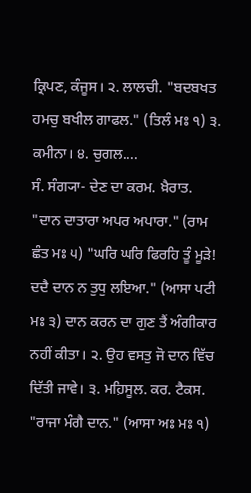ਕ੍ਰਿਪਣ, ਕੰਜੂਸ। ੨. ਲਾਲਚੀ. "ਬਦਬਖਤ ਹਮਚੁ ਬਖੀਲ ਗਾਫਲ." (ਤਿਲੰ ਮਃ ੧) ੩. ਕਮੀਨਾ। ੪. ਚੁਗਲ....
ਸੰ. ਸੰਗ੍ਯਾ- ਦੇਣ ਦਾ ਕਰਮ. ਖ਼ੈਰਾਤ. "ਦਾਨ ਦਾਤਾਰਾ ਅਪਰ ਅਪਾਰਾ." (ਰਾਮ ਛੰਤ ਮਃ ੫) "ਘਰਿ ਘਰਿ ਫਿਰਹਿ ਤੂੰ ਮੂੜੇ! ਦਦੈ ਦਾਨ ਨ ਤੁਧੁ ਲਇਆ." (ਆਸਾ ਪਟੀ ਮਃ ੩) ਦਾਨ ਕਰਨ ਦਾ ਗੁਣ ਤੈਂ ਅੰਗੀਕਾਰ ਨਹੀਂ ਕੀਤਾ। ੨. ਉਹ ਵਸਤੁ ਜੋ ਦਾਨ ਵਿੱਚ ਦਿੱਤੀ ਜਾਵੇ। ੩. ਮਹ਼ਿਸੂਲ. ਕਰ. ਟੈਕਸ. "ਰਾਜਾ ਮੰਗੈ ਦਾਨ." (ਆਸਾ ਅਃ ਮਃ ੧)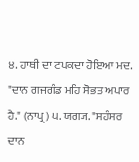੪. ਹਾਥੀ ਦਾ ਟਪਕਦਾ ਹੋਇਆ ਮਦ. "ਦਾਨ ਗਜਗੰਡ ਮਹਿ ਸੋਭਤ ਅਪਾਰ ਹੈ." (ਨਾਪ੍ਰ) ੫. ਯਗ੍ਯ. "ਸਹੰਸਰ ਦਾਨ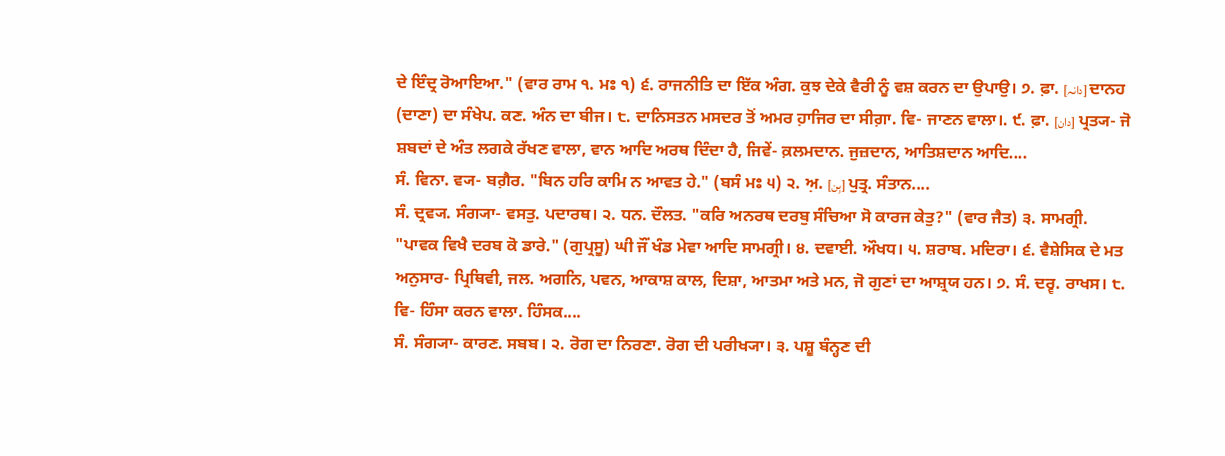ਦੇ ਇੰਦ੍ਰ ਰੋਆਇਆ." (ਵਾਰ ਰਾਮ ੧. ਮਃ ੧) ੬. ਰਾਜਨੀਤਿ ਦਾ ਇੱਕ ਅੰਗ. ਕੁਝ ਦੇਕੇ ਵੈਰੀ ਨੂੰ ਵਸ਼ ਕਰਨ ਦਾ ਉਪਾਉ। ੭. ਫ਼ਾ. [دانہ] ਦਾਨਹ (ਦਾਣਾ) ਦਾ ਸੰਖੇਪ. ਕਣ. ਅੰਨ ਦਾ ਬੀਜ। ੮. ਦਾਨਿਸਤਨ ਮਸਦਰ ਤੋਂ ਅਮਰ ਹ਼ਾਜਿਰ ਦਾ ਸੀਗ਼ਾ. ਵਿ- ਜਾਣਨ ਵਾਲਾ।. ੯. ਫ਼ਾ. [دان] ਪ੍ਰਤ੍ਯ- ਜੋ ਸ਼ਬਦਾਂ ਦੇ ਅੰਤ ਲਗਕੇ ਰੱਖਣ ਵਾਲਾ, ਵਾਨ ਆਦਿ ਅਰਥ ਦਿੰਦਾ ਹੈ, ਜਿਵੇਂ- ਕ਼ਲਮਦਾਨ. ਜੁਜ਼ਦਾਨ, ਆਤਿਸ਼ਦਾਨ ਆਦਿ....
ਸੰ. ਵਿਨਾ. ਵ੍ਯ- ਬਗ਼ੈਰ. "ਬਿਨ ਹਰਿ ਕਾਮਿ ਨ ਆਵਤ ਹੇ." (ਬਸੰ ਮਃ ੫) ੨. ਅ਼. [بِن] ਪੁਤ੍ਰ. ਸੰਤਾਨ....
ਸੰ. ਦ੍ਰਵ੍ਯ. ਸੰਗ੍ਯਾ- ਵਸਤੁ. ਪਦਾਰਥ। ੨. ਧਨ. ਦੌਲਤ. "ਕਰਿ ਅਨਰਥ ਦਰਬੁ ਸੰਚਿਆ ਸੋ ਕਾਰਜ ਕੇਤੁ?" (ਵਾਰ ਜੈਤ) ੩. ਸਾਮਗ੍ਰੀ. "ਪਾਵਕ ਵਿਖੈ ਦਰਬ ਕੋ ਡਾਰੇ." (ਗੁਪ੍ਰਸੂ) ਘੀ ਜੌਂ ਖੰਡ ਮੇਵਾ ਆਦਿ ਸਾਮਗ੍ਰੀ। ੪. ਦਵਾਈ. ਔਖਧ। ੫. ਸ਼ਰਾਬ. ਮਦਿਰਾ। ੬. ਵੈਸ਼ੇਸਿਕ ਦੇ ਮਤ ਅਨੁਸਾਰ- ਪ੍ਰਿਥਿਵੀ, ਜਲ. ਅਗਨਿ, ਪਵਨ, ਆਕਾਸ਼ ਕਾਲ, ਦਿਸ਼ਾ, ਆਤਮਾ ਅਤੇ ਮਨ, ਜੋ ਗੁਣਾਂ ਦਾ ਆਸ਼੍ਰਯ ਹਨ। ੭. ਸੰ. ਦਰ੍ਵ. ਰਾਖਸ। ੮. ਵਿ- ਹਿੰਸਾ ਕਰਨ ਵਾਲਾ. ਹਿੰਸਕ....
ਸੰ. ਸੰਗ੍ਯਾ- ਕਾਰਣ. ਸਬਬ। ੨. ਰੋਗ ਦਾ ਨਿਰਣਾ. ਰੋਗ ਦੀ ਪਰੀਖ੍ਯਾ। ੩. ਪਸ਼ੂ ਬੰਨ੍ਹਣ ਦੀ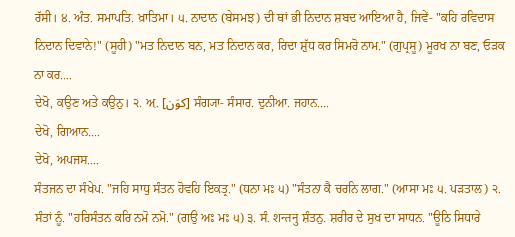ਰੱਸੀ। ੪. ਅੰਤ. ਸਮਾਪਤਿ. ਖ਼ਾਤਿਮਾ। ੫. ਨਾਦਾਨ (ਬੇਸਮਝ) ਦੀ ਥਾਂ ਭੀ ਨਿਦਾਨ ਸ਼ਬਦ ਆਇਆ ਹੈ, ਜਿਵੇਂ- "ਕਹਿ ਰਵਿਦਾਸ ਨਿਦਾਨ ਦਿਵਾਨੇ!" (ਸੂਹੀ) "ਮਤ ਨਿਦਾਨ ਬਨ, ਮਤ ਨਿਦਾਨ ਕਰ, ਰਿਦਾ ਸ਼ੁੱਧ ਕਰ ਸਿਮਰੋ ਨਾਮ." (ਗੁਪ੍ਰਸੂ) ਮੂਰਖ ਨਾ ਬਣ, ਓੜਕ ਨਾ ਕਰ....
ਦੇਖੋ, ਕਉਣ ਅਤੇ ਕਉਨੁ। ੨. ਅ਼. [کوَن] ਸੰਗ੍ਯਾ- ਸੰਸਾਰ. ਦੁਨੀਆ. ਜਹਾਨ....
ਦੇਖੋ, ਗਿਆਨ....
ਦੇਖੋ, ਅਪਜਸ....
ਸੰਤਜਨ ਦਾ ਸੰਖੇਪ. "ਜਹਿ ਸਾਧੁ ਸੰਤਨ ਹੋਵਹਿ ਇਕਤ੍ਰ." (ਧਨਾ ਮਃ ੫) "ਸੰਤਨਾ ਕੈ ਚਰਨਿ ਲਾਗ." (ਆਸਾ ਮਃ ੫. ਪੜਤਾਲ) ੨. ਸੰਤਾਂ ਨੂੰ. "ਹਰਿਸੰਤਨ ਕਰਿ ਨਮੋ ਨਮੋ." (ਗਉ ਅਃ ਮਃ ੫) ੩. ਸੰ. शन्तनु ਸ਼ੰਤਨੁ. ਸ਼ਰੀਰ ਦੇ ਸੁਖ ਦਾ ਸਾਧਨ. "ਊਠਿ ਸਿਧਾਰੇ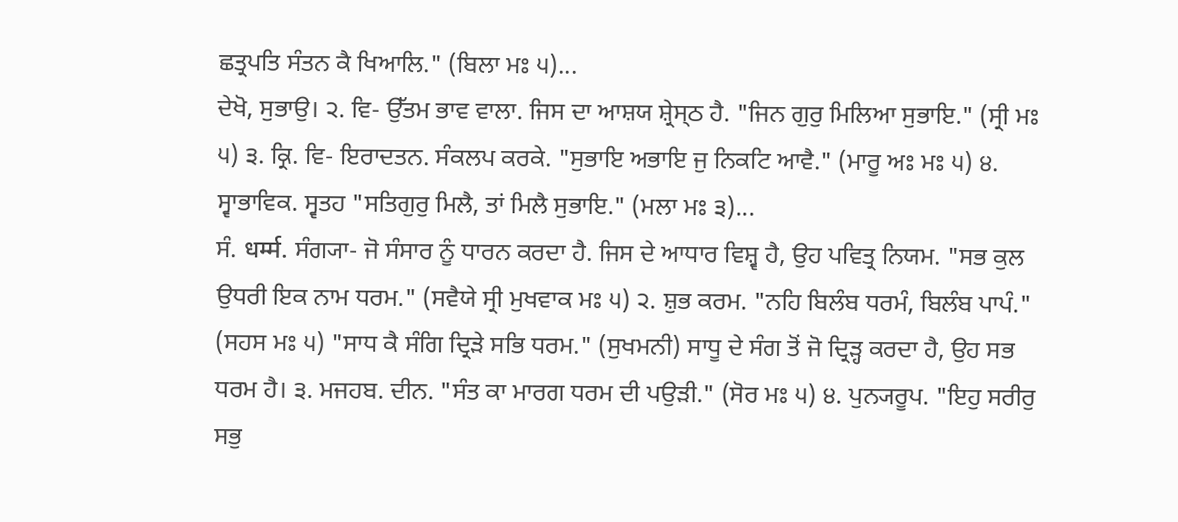ਛਤ੍ਰਪਤਿ ਸੰਤਨ ਕੈ ਖਿਆਲਿ." (ਬਿਲਾ ਮਃ ੫)...
ਦੇਖੋ, ਸੁਭਾਉ। ੨. ਵਿ- ਉੱਤਮ ਭਾਵ ਵਾਲਾ. ਜਿਸ ਦਾ ਆਸ਼ਯ ਸ਼੍ਰੇਸ੍ਠ ਹੈ. "ਜਿਨ ਗੁਰੁ ਮਿਲਿਆ ਸੁਭਾਇ." (ਸ੍ਰੀ ਮਃ ੫) ੩. ਕ੍ਰਿ. ਵਿ- ਇਰਾਦਤਨ. ਸੰਕਲਪ ਕਰਕੇ. "ਸੁਭਾਇ ਅਭਾਇ ਜੁ ਨਿਕਟਿ ਆਵੈ." (ਮਾਰੂ ਅਃ ਮਃ ੫) ੪. ਸ੍ਵਾਭਾਵਿਕ. ਸ੍ਵਤਹ "ਸਤਿਗੁਰੁ ਮਿਲੈ, ਤਾਂ ਮਿਲੈ ਸੁਭਾਇ." (ਮਲਾ ਮਃ ੩)...
ਸੰ. धर्म्म. ਸੰਗ੍ਯਾ- ਜੋ ਸੰਸਾਰ ਨੂੰ ਧਾਰਨ ਕਰਦਾ ਹੈ. ਜਿਸ ਦੇ ਆਧਾਰ ਵਿਸ਼੍ਵ ਹੈ, ਉਹ ਪਵਿਤ੍ਰ ਨਿਯਮ. "ਸਭ ਕੁਲ ਉਧਰੀ ਇਕ ਨਾਮ ਧਰਮ." (ਸਵੈਯੇ ਸ੍ਰੀ ਮੁਖਵਾਕ ਮਃ ੫) ੨. ਸ਼ੁਭ ਕਰਮ. "ਨਹਿ ਬਿਲੰਬ ਧਰਮੰ, ਬਿਲੰਬ ਪਾਪੰ." (ਸਹਸ ਮਃ ੫) "ਸਾਧ ਕੈ ਸੰਗਿ ਦ੍ਰਿੜੇ ਸਭਿ ਧਰਮ." (ਸੁਖਮਨੀ) ਸਾਧੂ ਦੇ ਸੰਗ ਤੋਂ ਜੋ ਦ੍ਰਿੜ੍ਹ ਕਰਦਾ ਹੈ, ਉਹ ਸਭ ਧਰਮ ਹੈ। ੩. ਮਜਹਬ. ਦੀਨ. "ਸੰਤ ਕਾ ਮਾਰਗ ਧਰਮ ਦੀ ਪਉੜੀ." (ਸੋਰ ਮਃ ੫) ੪. ਪੁਨ੍ਯਰੂਪ. "ਇਹੁ ਸਰੀਰੁ ਸਭੁ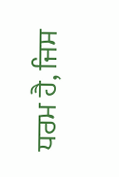ਧਰਮ ਹੈ, ਜਿਸ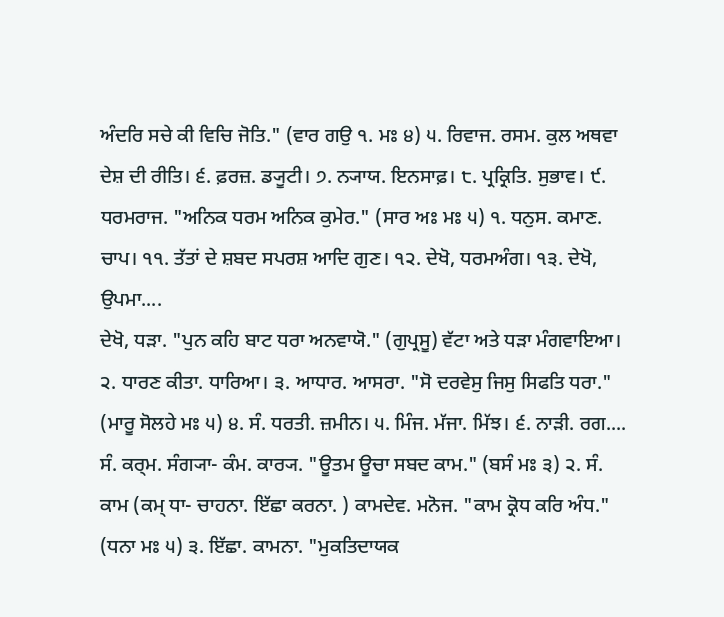ਅੰਦਰਿ ਸਚੇ ਕੀ ਵਿਚਿ ਜੋਤਿ." (ਵਾਰ ਗਉ ੧. ਮਃ ੪) ੫. ਰਿਵਾਜ. ਰਸਮ. ਕੁਲ ਅਥਵਾ ਦੇਸ਼ ਦੀ ਰੀਤਿ। ੬. ਫ਼ਰਜ਼. ਡ੍ਯੂਟੀ। ੭. ਨ੍ਯਾਯ. ਇਨਸਾਫ਼। ੮. ਪ੍ਰਕ੍ਰਿਤਿ. ਸੁਭਾਵ। ੯. ਧਰਮਰਾਜ. "ਅਨਿਕ ਧਰਮ ਅਨਿਕ ਕੁਮੇਰ." (ਸਾਰ ਅਃ ਮਃ ੫) ੧. ਧਨੁਸ. ਕਮਾਣ. ਚਾਪ। ੧੧. ਤੱਤਾਂ ਦੇ ਸ਼ਬਦ ਸਪਰਸ਼ ਆਦਿ ਗੁਣ। ੧੨. ਦੇਖੋ, ਧਰਮਅੰਗ। ੧੩. ਦੇਖੋ, ਉਪਮਾ....
ਦੇਖੋ, ਧੜਾ. "ਪੁਨ ਕਹਿ ਬਾਟ ਧਰਾ ਅਨਵਾਯੋ." (ਗੁਪ੍ਰਸੂ) ਵੱਟਾ ਅਤੇ ਧੜਾ ਮੰਗਵਾਇਆ। ੨. ਧਾਰਣ ਕੀਤਾ. ਧਾਰਿਆ। ੩. ਆਧਾਰ. ਆਸਰਾ. "ਸੋ ਦਰਵੇਸੁ ਜਿਸੁ ਸਿਫਤਿ ਧਰਾ." (ਮਾਰੂ ਸੋਲਹੇ ਮਃ ੫) ੪. ਸੰ. ਧਰਤੀ. ਜ਼ਮੀਨ। ੫. ਮਿੰਜ. ਮੱਜਾ. ਮਿੱਝ। ੬. ਨਾੜੀ. ਰਗ....
ਸੰ. ਕਰ੍ਮ. ਸੰਗ੍ਯਾ- ਕੰਮ. ਕਾਰ੍ਯ. "ਊਤਮ ਊਚਾ ਸਬਦ ਕਾਮ." (ਬਸੰ ਮਃ ੩) ੨. ਸੰ. ਕਾਮ (ਕਮ੍ ਧਾ- ਚਾਹਨਾ. ਇੱਛਾ ਕਰਨਾ. ) ਕਾਮਦੇਵ. ਮਨੋਜ. "ਕਾਮ ਕ੍ਰੋਧ ਕਰਿ ਅੰਧ." (ਧਨਾ ਮਃ ੫) ੩. ਇੱਛਾ. ਕਾਮਨਾ. "ਮੁਕਤਿਦਾਯਕ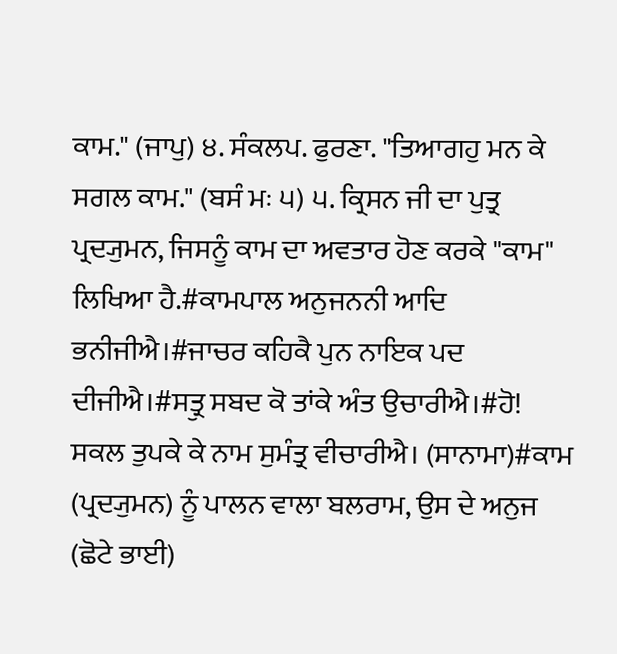ਕਾਮ." (ਜਾਪੁ) ੪. ਸੰਕਲਪ. ਫੁਰਣਾ. "ਤਿਆਗਹੁ ਮਨ ਕੇ ਸਗਲ ਕਾਮ." (ਬਸੰ ਮਃ ੫) ੫. ਕ੍ਰਿਸਨ ਜੀ ਦਾ ਪੁਤ੍ਰ ਪ੍ਰਦ੍ਯੁਮਨ, ਜਿਸਨੂੰ ਕਾਮ ਦਾ ਅਵਤਾਰ ਹੋਣ ਕਰਕੇ "ਕਾਮ" ਲਿਖਿਆ ਹੈ.#ਕਾਮਪਾਲ ਅਨੁਜਨਨੀ ਆਦਿ ਭਨੀਜੀਐ।#ਜਾਚਰ ਕਹਿਕੈ ਪੁਨ ਨਾਇਕ ਪਦ ਦੀਜੀਐ।#ਸਤ੍ਰੁ ਸਬਦ ਕੋ ਤਾਂਕੇ ਅੰਤ ਉਚਾਰੀਐ।#ਹੋ! ਸਕਲ ਤੁਪਕੇ ਕੇ ਨਾਮ ਸੁਮੰਤ੍ਰ ਵੀਚਾਰੀਐ। (ਸਾਨਾਮਾ)#ਕਾਮ (ਪ੍ਰਦ੍ਯੁਮਨ) ਨੂੰ ਪਾਲਨ ਵਾਲਾ ਬਲਰਾਮ, ਉਸ ਦੇ ਅਨੁਜ (ਛੋਟੇ ਭਾਈ)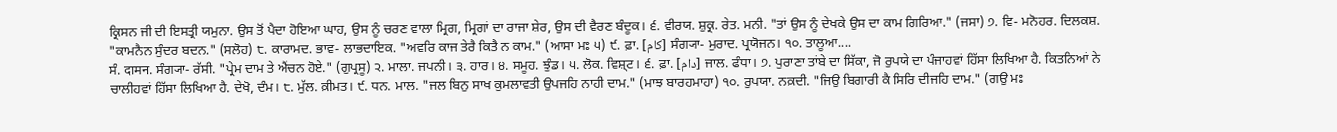ਕ੍ਰਿਸਨ ਜੀ ਦੀ ਇਸਤ੍ਰੀ ਯਮੁਨਾ. ਉਸ ਤੋਂ ਪੈਦਾ ਹੋਇਆ ਘਾਹ, ਉਸ ਨੂੰ ਚਰਣ ਵਾਲਾ ਮ੍ਰਿਗ, ਮ੍ਰਿਗਾਂ ਦਾ ਰਾਜਾ ਸ਼ੇਰ, ਉਸ ਦੀ ਵੈਰਣ ਬੰਦੂਕ। ੬. ਵੀਰਯ. ਸ਼ੁਕ੍ਰ. ਰੇਤ. ਮਨੀ. "ਤਾਂ ਉਸ ਨੂੰ ਦੇਖਕੇ ਉਸ ਦਾ ਕਾਮ ਗਿਰਿਆ." (ਜਸਾ) ੭. ਵਿ- ਮਨੋਹਰ. ਦਿਲਕਸ਼. "ਕਾਮਨੈਨ ਸੁੰਦਰ ਬਦਨ." (ਸਲੋਹ) ੮. ਕਾਰਾਮਦ. ਭਾਵ- ਲਾਭਦਾਇਕ. "ਅਵਰਿ ਕਾਜ ਤੇਰੈ ਕਿਤੈ ਨ ਕਾਮ." (ਆਸਾ ਮਃ ੫) ੯. ਫ਼ਾ. [کام] ਸੰਗ੍ਯਾ- ਮੁਰਾਦ. ਪ੍ਰਯੋਜਨ। ੧੦. ਤਾਲੂਆ....
ਸੰ. दामन. ਸੰਗ੍ਯਾ- ਰੱਸੀ. "ਪ੍ਰੇਮ ਦਾਮ ਤੇ ਐਂਚਨ ਹੋਏ." (ਗੁਪ੍ਰਸੂ) ੨. ਮਾਲਾ. ਜਪਨੀ। ੩. ਹਾਰ। ੪. ਸਮੂਹ. ਝੁੰਡ। ੫. ਲੋਕ. ਵਿਸ਼੍ਟ। ੬. ਫ਼ਾ. [دام] ਜਾਲ. ਫੰਧਾ। ੭. ਪੁਰਾਣਾ ਤਾਂਬੇ ਦਾ ਸਿੱਕਾ, ਜੋ ਰੁਪਯੇ ਦਾ ਪੰਜਾਹਵਾਂ ਹਿੱਸਾ ਲਿਖਿਆ ਹੈ. ਕਿਤਨਿਆਂ ਨੇ ਚਾਲੀਹਵਾਂ ਹਿੱਸਾ ਲਿਖਿਆ ਹੈ. ਦੇਖੋ, ਦੰਮ। ੮. ਮੁੱਲ. ਕ਼ੀਮਤ। ੯. ਧਨ. ਮਾਲ. "ਜਲ ਬਿਨੁ ਸਾਖ ਕੁਮਲਾਵਤੀ ਉਪਜਹਿ ਨਾਹੀ ਦਾਮ." (ਮਾਝ ਬਾਰਹਮਾਹਾ) ੧੦. ਰੁਪਯਾ. ਨਕ਼ਦੀ. "ਜਿਉ ਬਿਗਾਰੀ ਕੈ ਸਿਰਿ ਦੀਜਹਿ ਦਾਮ." (ਗਉ ਮਃ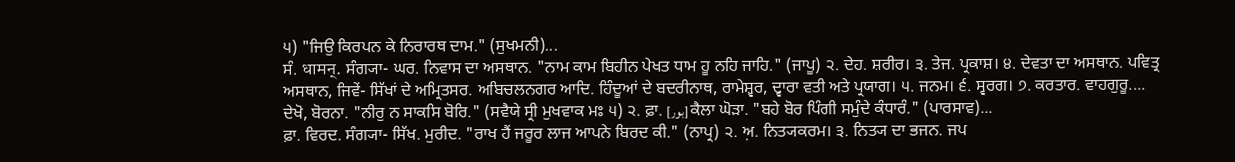੫) "ਜਿਉ ਕਿਰਪਨ ਕੇ ਨਿਰਾਰਥ ਦਾਮ." (ਸੁਖਮਨੀ)...
ਸੰ. धामन्. ਸੰਗ੍ਯਾ- ਘਰ. ਨਿਵਾਸ ਦਾ ਅਸਥਾਨ. "ਨਾਮ ਕਾਮ ਬਿਹੀਨ ਪੇਖਤ ਧਾਮ ਹੂ ਨਹਿ ਜਾਹਿ." (ਜਾਪੂ) ੨. ਦੇਹ. ਸ਼ਰੀਰ। ੩. ਤੇਜ. ਪ੍ਰਕਾਸ਼। ੪. ਦੇਵਤਾ ਦਾ ਅਸਥਾਨ. ਪਵਿਤ੍ਰ ਅਸਥਾਨ, ਜਿਵੇਂ- ਸਿੱਖਾਂ ਦੇ ਅਮ੍ਰਿਤਸਰ. ਅਬਿਚਲਨਗਰ ਆਦਿ. ਹਿੰਦੂਆਂ ਦੇ ਬਦਰੀਨਾਥ, ਰਾਮੇਸ਼੍ਵਰ, ਦ੍ਵਾਰਾ ਵਤੀ ਅਤੇ ਪ੍ਰਯਾਗ। ੫. ਜਨਮ। ੬. ਸ੍ਵਰਗ। ੭. ਕਰਤਾਰ. ਵਾਹਗੁਰੂ....
ਦੇਖੋ, ਬੋਰਨਾ. "ਨੀਰੁ ਨ ਸਾਕਸਿ ਬੋਰਿ." (ਸਵੈਯੇ ਸ੍ਰੀ ਮੁਖਵਾਕ ਮਃ ੫) ੨. ਫ਼ਾ. [بور] ਕੈਲਾ ਘੋੜਾ. "ਬਹੇ ਬੋਰ ਪਿੰਗੀ ਸਮੁੰਦੇ ਕੰਧਾਰੰ." (ਪਾਰਸਾਵ)...
ਫ਼ਾ. ਵਿਰਦ. ਸੰਗ੍ਯਾ- ਸਿੱਖ. ਮੁਰੀਦ. "ਰਾਖ ਹੈਂ ਜਰੂਰ ਲਾਜ ਆਪਨੇ ਬਿਰਦ ਕੀ." (ਨਾਪ੍ਰ) ੨. ਅ਼. ਨਿਤ੍ਯਕਰਮ। ੩. ਨਿਤ੍ਯ ਦਾ ਭਜਨ. ਜਪ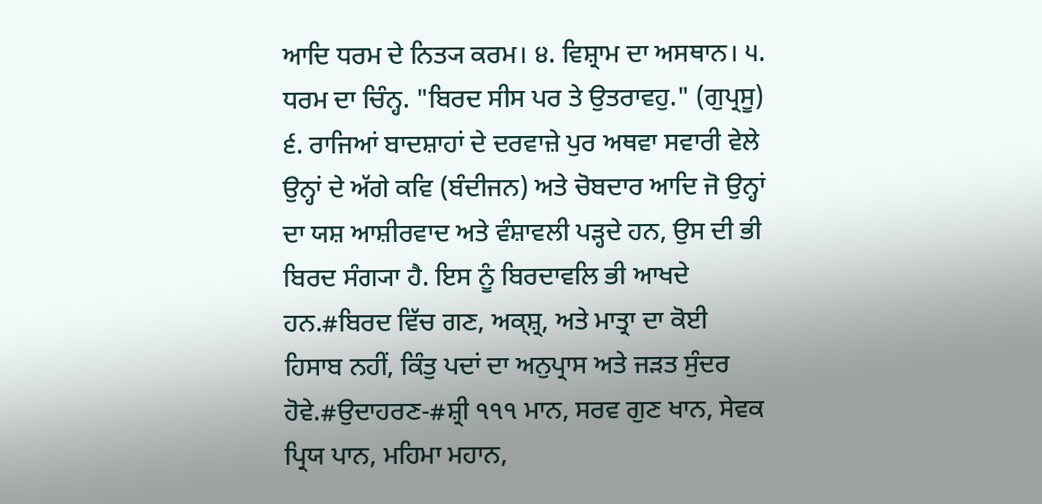ਆਦਿ ਧਰਮ ਦੇ ਨਿਤ੍ਯ ਕਰਮ। ੪. ਵਿਸ਼੍ਰਾਮ ਦਾ ਅਸਥਾਨ। ੫. ਧਰਮ ਦਾ ਚਿੰਨ੍ਹ. "ਬਿਰਦ ਸੀਸ ਪਰ ਤੇ ਉਤਰਾਵਹੁ." (ਗੁਪ੍ਰਸੂ) ੬. ਰਾਜਿਆਂ ਬਾਦਸ਼ਾਹਾਂ ਦੇ ਦਰਵਾਜ਼ੇ ਪੁਰ ਅਥਵਾ ਸਵਾਰੀ ਵੇਲੇ ਉਨ੍ਹਾਂ ਦੇ ਅੱਗੇ ਕਵਿ (ਬੰਦੀਜਨ) ਅਤੇ ਚੋਬਦਾਰ ਆਦਿ ਜੋ ਉਨ੍ਹਾਂ ਦਾ ਯਸ਼ ਆਸ਼ੀਰਵਾਦ ਅਤੇ ਵੰਸ਼ਾਵਲੀ ਪੜ੍ਹਦੇ ਹਨ, ਉਸ ਦੀ ਭੀ ਬਿਰਦ ਸੰਗ੍ਯਾ ਹੈ. ਇਸ ਨੂੰ ਬਿਰਦਾਵਲਿ ਭੀ ਆਖਦੇ ਹਨ.#ਬਿਰਦ ਵਿੱਚ ਗਣ, ਅਕ੍ਸ਼੍ਰ, ਅਤੇ ਮਾਤ੍ਰਾ ਦਾ ਕੋਈ ਹਿਸਾਬ ਨਹੀਂ, ਕਿੰਤੁ ਪਦਾਂ ਦਾ ਅਨੁਪ੍ਰਾਸ ਅਤੇ ਜੜਤ ਸੁੰਦਰ ਹੋਵੇ.#ਉਦਾਹਰਣ-#ਸ਼੍ਰੀ ੧੧੧ ਮਾਨ, ਸਰਵ ਗੁਣ ਖਾਨ, ਸੇਵਕ ਪ੍ਰਿਯ ਪਾਨ, ਮਹਿਮਾ ਮਹਾਨ,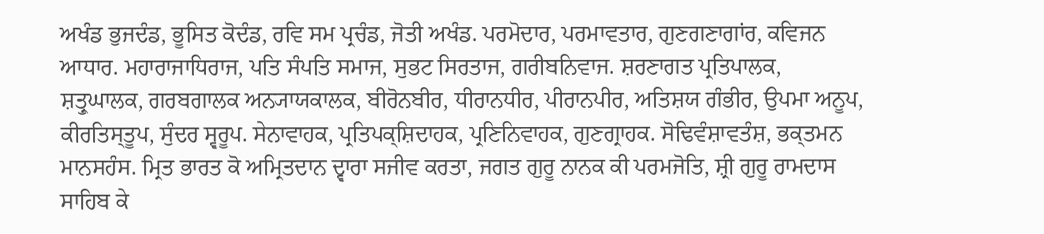ਅਖੰਡ ਭੁਜਦੰਡ, ਭੂਸਿਤ ਕੋਦੰਡ, ਰਵਿ ਸਮ ਪ੍ਰਚੰਡ, ਜੋਤੀ ਅਖੰਡ. ਪਰਮੋਦਾਰ, ਪਰਮਾਵਤਾਰ, ਗੁਣਗਣਾਗਾਂਰ, ਕਵਿਜਨ ਆਧਾਰ. ਮਹਾਰਾਜਾਧਿਰਾਜ, ਪਤਿ ਸੰਪਤਿ ਸਮਾਜ, ਸੁਭਟ ਸਿਰਤਾਜ, ਗਰੀਬਨਿਵਾਜ. ਸ਼ਰਣਾਗਤ ਪ੍ਰਤਿਪਾਲਕ, ਸ਼ਤ੍ਰੁਘਾਲਕ, ਗਰਬਗਾਲਕ ਅਨ੍ਯਾਯਕਾਲਕ, ਬੀਰੋਨਬੀਰ, ਧੀਰਾਨਧੀਰ, ਪੀਰਾਨਪੀਰ, ਅਤਿਸ਼ਯ ਗੰਭੀਰ, ਉਪਮਾ ਅਨੂਪ, ਕੀਰਤਿਸ੍ਤੂਪ, ਸੁੰਦਰ ਸ੍ਵਰੂਪ. ਸੇਨਾਵਾਹਕ, ਪ੍ਰਤਿਪਕ੍ਸ਼ਿਦਾਹਕ, ਪ੍ਰਣਿਨਿਵਾਹਕ, ਗੁਣਗ੍ਰਾਹਕ. ਸੋਢਿਵੰਸ਼ਾਵਤੰਸ਼, ਭਕ੍ਤਮਨ ਮਾਨਸਹੰਸ. ਮ੍ਰਿਤ ਭਾਰਤ ਕੋ ਅਮ੍ਰਿਤਦਾਨ ਦ੍ਵਾਰਾ ਸਜੀਵ ਕਰਤਾ, ਜਗਤ ਗੁਰੂ ਨਾਨਕ ਕੀ ਪਰਮਜੋਤਿ, ਸ਼੍ਰੀ ਗੁਰੂ ਰਾਮਦਾਸ ਸਾਹਿਬ ਕੇ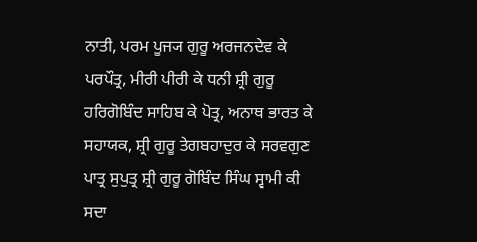ਨਾਤੀ, ਪਰਮ ਪੂਜ੍ਯ ਗੁਰੂ ਅਰਜਨਦੇਵ ਕੇ ਪਰਪੌਤ੍ਰ, ਮੀਰੀ ਪੀਰੀ ਕੇ ਧਨੀ ਸ਼੍ਰੀ ਗੁਰੂ ਹਰਿਗੋਬਿੰਦ ਸਾਹਿਬ ਕੇ ਪੋਤ੍ਰ, ਅਨਾਥ ਭਾਰਤ ਕੇ ਸਹਾਯਕ, ਸ਼੍ਰੀ ਗੁਰੂ ਤੇਗਬਹਾਦੁਰ ਕੇ ਸਰਵਗੁਣ ਪਾਤ੍ਰ ਸੁਪੁਤ੍ਰ ਸ਼੍ਰੀ ਗੁਰੂ ਗੋਬਿੰਦ ਸਿੰਘ ਸ੍ਵਾਮੀ ਕੀ ਸਦਾ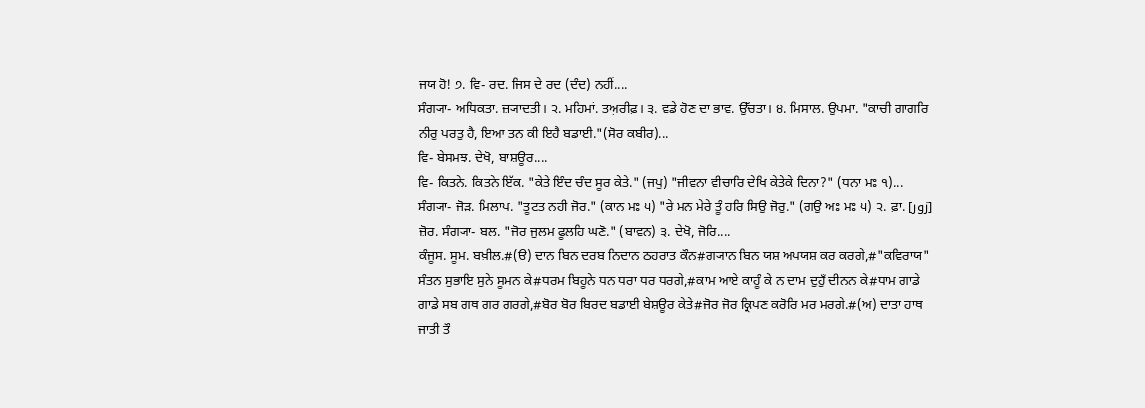ਜਯ ਹੋ! ੭. ਵਿ- ਰਦ. ਜਿਸ ਦੇ ਰਦ (ਦੰਦ) ਨਹੀਂ....
ਸੰਗ੍ਯਾ- ਅਧਿਕਤਾ. ਜ਼੍ਯਾਦਤੀ। ੨. ਮਹਿਮਾਂ. ਤਅ਼ਰੀਫ਼। ੩. ਵਡੇ ਹੋਣ ਦਾ ਭਾਵ. ਉੱਚਤਾ। ੪. ਮਿਸਾਲ. ਉਪਮਾ. "ਕਾਚੀ ਗਾਗਰਿ ਨੀਰੁ ਪਰਤੁ ਹੈ, ਇਆ ਤਨ ਕੀ ਇਹੈ ਬਡਾਈ."(ਸੋਰ ਕਬੀਰ)...
ਵਿ- ਬੇਸਮਝ. ਦੇਖੋ, ਬਾਸ਼ਊਰ....
ਵਿ- ਕਿਤਨੇ. ਕਿਤਨੇ ਇੱਕ. "ਕੇਤੇ ਇੰਦ ਚੰਦ ਸੂਰ ਕੇਤੇ." (ਜਪੁ) "ਜੀਵਨਾ ਵੀਚਾਰਿ ਦੇਖਿ ਕੇਤੇਕੇ ਦਿਨਾ?" (ਧਨਾ ਮਃ ੧)...
ਸੰਗ੍ਯਾ- ਜੋੜ. ਮਿਲਾਪ. "ਤੂਟਤ ਨਹੀ ਜੋਰ." (ਕਾਨ ਮਃ ੫) "ਰੇ ਮਨ ਮੇਰੇ ਤੂੰ ਹਰਿ ਸਿਉ ਜੋਰੁ." (ਗਉ ਅਃ ਮਃ ੫) ੨. ਫ਼ਾ. [زور] ਜ਼ੋਰ. ਸੰਗ੍ਯਾ- ਬਲ. "ਜੋਰ ਜੁਲਮ ਫੂਲਹਿ ਘਣੋ." (ਬਾਵਨ) ੩. ਦੇਖੋ, ਜੋਰਿ....
ਕੰਜੂਸ. ਸੂਮ. ਬਖ਼ੀਲ.#(ੳ) ਦਾਨ ਬਿਨ ਦਰਬ ਨਿਦਾਨ ਠਹਰਾਤ ਕੌਨ#ਗ੍ਯਾਨ ਬਿਨ ਯਸ਼ ਅਪਯਸ਼ ਕਰ ਕਰਗੇ,#"ਕਵਿਰਾਯ" ਸੰਤਨ ਸੁਭਾਇ ਸੁਨੇ ਸੂਮਨ ਕੇ#ਧਰਮ ਬਿਹੂਨੇ ਧਨ ਧਰਾ ਧਰ ਧਰਗੇ,#ਕਾਮ ਆਏ ਕਾਹੂੰ ਕੇ ਨ ਦਾਮ ਦੁਹੁਁ ਦੀਨਨ ਕੇ#ਧਾਮ ਗਾਡੇ ਗਾਡੇ ਸਬ ਗਥ ਗਰ ਗਰਗੇ,#ਬੋਰ ਬੋਰ ਬਿਰਦ ਬਡਾਈ ਬੇਸ਼ਊਰ ਕੇਤੇ#ਜੋਰ ਜੋਰ ਕ੍ਰਿਪਣ ਕਰੋਰਿ ਮਰ ਮਰਗੇ.#(ਅ) ਦਾਤਾ ਹਾਥ ਜਾਤੀ ਤੌ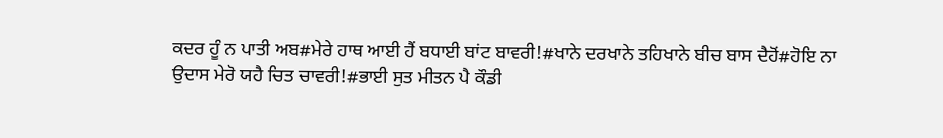ਕਦਰ ਹੂੰ ਨ ਪਾਤੀ ਅਬ#ਮੇਰੇ ਹਾਥ ਆਈ ਹੈਂ ਬਧਾਈ ਬਾਂਟ ਬਾਵਰੀ!#ਖਾਨੇ ਦਰਖਾਨੇ ਤਹਿਖਾਨੇ ਬੀਚ ਬਾਸ ਦੈਹੋਂ#ਹੋਇ ਨਾ ਉਦਾਸ ਮੇਰੋ ਯਹੈ ਚਿਤ ਚਾਵਰੀ!#ਭਾਈ ਸੁਤ ਮੀਤਨ ਪੈ ਕੌਡੀ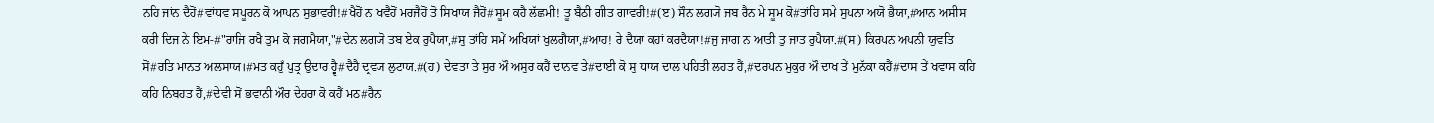ਨਹਿ ਜਾਂਨ ਦੈਹੋਂ#ਵਾਂਧਵ ਸਪੂਰਨ ਕੋ ਆਪਨ ਸੁਭਾਵਰੀ!#ਖੈਹੋਂ ਨ ਖਵੈਹੋਂ ਮਰਜੈਹੋਂ ਤੋ ਸਿਖਾਯ ਜੈਹੋਂ#ਸੂਮ ਕਹੈ ਲੱਛਮੀ! ਤੂ ਬੈਠੀ ਗੀਤ ਗਾਵਰੀ!#(ੲ) ਸੌਨ ਲਗ੍ਯੋ ਜਬ ਰੈਨ ਮੇ ਸੂਮ ਕੋ#ਤਾਂਹਿ ਸਮੇ ਸੁਪਨਾ ਅਯੋ ਭੈਯਾ,#ਆਨ ਅਸੀਸ ਕਰੀ ਦਿਜ ਨੇ ਇਮ-#"ਰਾਜਿ ਰਖੈ ਤੁਮ ਕੋ ਜਗਮੈਯਾ,"#ਦੇਨ ਲਗ੍ਯੋ ਤਬ ਏਕ ਰੁਪੈਯਾ,#ਸੁ ਤਾਂਹਿ ਸਮੇਂ ਅਖਿਯਾਂ ਖੁਲਗੈਯਾ,#ਆਹ! ਰੇ ਦੈਯਾ ਕਹਾਂ ਕਰਦੈਯਾ!#ਜੁ ਜਾਗ ਨ ਆਤੀ ਤੁ ਜਾਤ ਰੁਪੈਯਾ.#(ਸ) ਕਿਰਪਨ ਅਪਨੀ ਯੁਵਤਿ ਸੋਂ#ਰਤਿ ਮਾਨਤ ਅਲਸਾਯ।#ਮਤ ਕਹੁਁ ਪੁਤ੍ਰ ਉਦਾਰ ਹ੍ਵੈ#ਦੈਹੈ ਦ੍ਰਵ੍ਯ ਲੁਟਾਯ.#(ਹ) ਦੇਵਤਾ ਤੇ ਸੁਰ ਔ ਅਸੁਰ ਕਹੈਂ ਦਾਨਵ ਤੇ#ਦਾਈ ਕੋ ਸੁ ਧਾਯ ਦਾਲ ਪਹਿਤੀ ਲਹਤ ਹੈਂ,#ਦਰਪਨ ਮੁਕੁਰ ਔ ਦਾਖ ਤੇਂ ਮੁਨੱਕਾ ਕਹੈਂ#ਦਾਸ ਤੇਂ ਖਵਾਸ ਕਹਿ ਕਹਿ ਨਿਬਹਤ ਹੈਂ,#ਦੇਵੀ ਸੋਂ ਭਵਾਨੀ ਔਰ ਦੇਹਰਾ ਕੋ ਕਹੈਂ ਮਠ#ਰੈਨ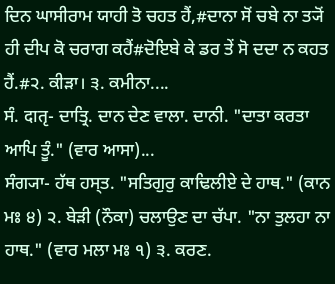ਦਿਨ ਘਾਸੀਰਾਮ ਯਾਹੀ ਤੋ ਚਹਤ ਹੈਂ,#ਦਾਨਾ ਸੋਂ ਚਬੇ ਨਾ ਤ੍ਯੋਂ ਹੀ ਦੀਪ ਕੋ ਚਰਾਗ ਕਹੈਂ#ਦੋਇਬੇ ਕੇ ਡਰ ਤੇਂ ਸੋ ਦਦਾ ਨ ਕਹਤ ਹੈਂ.#੨. ਕੀੜਾ। ੩. ਕਮੀਨਾ....
ਸੰ. दातृ- ਦਾਤ੍ਰਿ. ਦਾਨ ਦੇਣ ਵਾਲਾ. ਦਾਨੀ. "ਦਾਤਾ ਕਰਤਾ ਆਪਿ ਤੂੰ." (ਵਾਰ ਆਸਾ)...
ਸੰਗ੍ਯਾ- ਹੱਥ ਹਸ੍ਤ. "ਸਤਿਗੁਰੁ ਕਾਢਿਲੀਏ ਦੇ ਹਾਥ." (ਕਾਨ ਮਃ ੪) ੨. ਬੇੜੀ (ਨੌਕਾ) ਚਲਾਉਣ ਦਾ ਚੱਪਾ. "ਨਾ ਤੁਲਹਾ ਨਾ ਹਾਥ." (ਵਾਰ ਮਲਾ ਮਃ ੧) ੩. ਕਰਣ.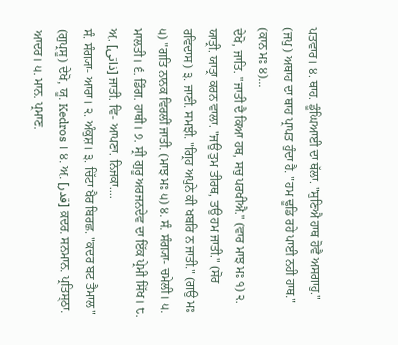ਪਤਵਾਰ। ੪. ਥਾਹ. ਡੂੰਘਿਆਈ ਦਾ ਥੱਲਾ. "ਸੁਣਿਐ ਹਾਥ ਹੋਵੈ ਅਸਗਾਹੁ." (ਜਪੁ) ਅਥਾਹ ਦਾ ਥਾਹ ਪ੍ਰਾਪਤ ਹੁੰਦਾ ਹੈ. "ਹਮ ਢੂਡਿ ਰਹੇ ਪਾਈ ਨਹੀ ਹਾਥ." (ਕਾਨ ਮਃ ੪)...
ਦੇਖੋ, ਜਾਤਿ. "ਜਾਤੀ ਦੈ ਕਿਆ ਹਥ, ਸਚੁ ਪਰਖੀਐ." (ਵਾਰ ਮਾਝ ਮਃ ੧) ੨. ਯਾਤ੍ਰੀ. ਯਾਤ੍ਰਾ ਕਰਨ ਵਾਲਾ. "ਜਉ ਤੁਮ ਤੀਰਥ, ਤਉ ਹਮ ਜਾਤੀ." (ਸੋਰ ਰਵਿਦਾਸ) ੩. ਜਾਣੀ. ਸਮਝੀ. "ਗ੍ਰਿਹ ਅਪੁਨੇ ਕੀ ਖਬਰਿ ਨ ਜਾਤੀ." (ਗਉ ਮਃ ੫) "ਗਤਿ ਨਾਨਕ ਵਿਰਲੀਂ ਜਾਤੀ. (ਮਾਝ ਮਃ ੫) ੪. ਸੰ. ਸੰਗ੍ਯਾ- ਚਮੇਲੀ। ੫. ਮਾਲਤੀ। ੬. ਡਿੰਗ. ਹਾਥੀ। ੭. ਸ੍ਰੀ ਗੁਰੂ ਅਰਜਨਦੇਵ ਦਾ ਇੱਕ ਪ੍ਰੇਮੀ ਸਿੱਖ। ੮. ਅ਼. [ذاتی] ਜਾਤੀ. ਵਿ- ਆਪਣਾ. ਨਿਜਕਾ....
ਸੰ. ਸੰਗ੍ਯਾ- ਆਰਾ। ੨. ਅੰਕੁਸ਼। ੩. ਚਿੱਟਾ ਖੈਰ ਬਿਰਛ. "ਕਦਰ ਬਟ ਤੈਮਾਲ" (ਗੁਪ੍ਰਸੂ) ਦੇਖੋ, ਯੂ. Kedros । ੪. ਅ਼. [قدر] ਕ਼ਦਰ. ਸਨਮਾਨ. ਪ੍ਰਤਿਸ੍ਠਾ. ਆਦਰ। ੫. ਮਾਨ. ਪ੍ਰਮਾਣ.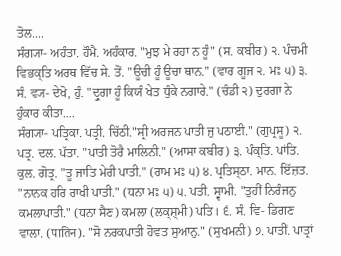ਤੋਲ....
ਸੰਗ੍ਯਾ- ਅਹੰਤਾ. ਹੌਮੈ. ਅਹੰਕਾਰ. "ਮੁਝ ਮੇ ਰਹਾ ਨ ਹੂੰ" (ਸ. ਕਬੀਰ) ੨. ਪੰਚਮੀ ਵਿਭਕ੍ਤਿ ਅਰਥ ਵਿੱਚ ਸੇ. ਤੋਂ. "ਊਚੀ ਹੂੰ ਊਚਾ ਥਾਨ." (ਵਾਰ ਗੂਜ ੨. ਮਃ ੫) ੩. ਸੰ. ਵ੍ਯ- ਦੇਖੋ, ਹੁੰ. "ਦ੍ਰੁਗਾ ਹੂੰ ਕਿਯੰ ਖੇਤ ਧੁੰਕੇ ਨਗਾਰੇ." (ਚੰਡੀ ੨) ਦੁਰਗਾ ਨੇ ਹੁੰਕਾਰ ਕੀਤਾ....
ਸੰਗ੍ਯਾ- ਪਤ੍ਰਿਕਾ. ਪਤ੍ਰੀ. ਚਿੱਠੀ."ਸ੍ਰੀ ਅਰਜਨ ਪਾਤੀ ਜੁ ਪਠਾਈ." (ਗੁਪ੍ਰਸੂ) ੨. ਪਤ੍ਰ. ਦਲ. ਪੱਤਾ. "ਪਾਤੀ ਤੋਰੈ ਮਾਲਿਨੀ." (ਆਸਾ ਕਬੀਰ) ੩. ਪੰਕ੍ਤਿ. ਪਾਂਤਿ. ਕੁਲ. ਗੋਤ੍ਰ. "ਤੂ ਜਾਤਿ ਮੇਰੀ ਪਾਤੀ." (ਰਾਮ ਮਃ ੫) ੪. ਪ੍ਰਤਿਸ੍ਠਾ. ਮਾਨ. ਇੱਜ਼ਤ. "ਨਾਨਕ ਹਰਿ ਰਾਖੀ ਪਾਤੀ." (ਧਨਾ ਮਃ ੫) ੫. ਪਤੀ. ਸ੍ਵਾਮੀ. "ਤੁਹੀਂ ਨਿਰੰਜਨੁ ਕਮਲਾਪਾਤੀ." (ਧਨਾ ਸੈਣ) ਕਮਲਾ (ਲਕ੍ਸ਼੍ਮੀ) ਪਤਿ। ੬. ਸੰ. ਵਿ- ਡਿਗਣ ਵਾਲਾ. (पातिन). "ਸੋ ਨਰਕਪਾਤੀ ਹੋਵਤ ਸੁਆਨੁ." (ਸੁਖਮਨੀ) ੭. ਪਾਤੀਂ. ਪਾਤ੍ਰਾਂ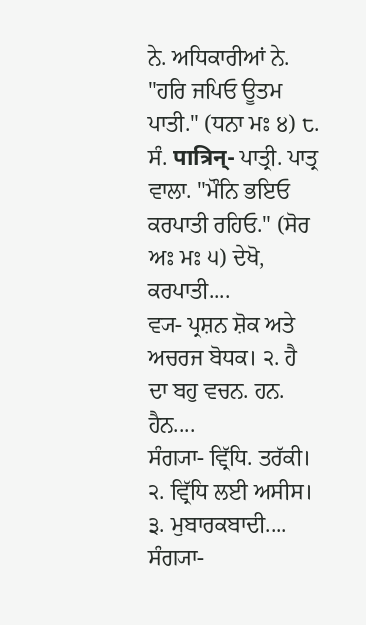ਨੇ. ਅਧਿਕਾਰੀਆਂ ਨੇ. "ਹਰਿ ਜਪਿਓ ਊਤਮ ਪਾਤੀ." (ਧਨਾ ਮਃ ੪) ੮. ਸੰ. पात्रिन्- ਪਾਤ੍ਰੀ. ਪਾਤ੍ਰ ਵਾਲਾ. "ਮੌਨਿ ਭਇਓ ਕਰਪਾਤੀ ਰਹਿਓ." (ਸੋਰ ਅਃ ਮਃ ੫) ਦੇਖੋ, ਕਰਪਾਤੀ....
ਵ੍ਯ- ਪ੍ਰਸ਼ਨ ਸ਼ੋਕ ਅਤੇ ਅਚਰਜ ਬੋਧਕ। ੨. ਹੈ ਦਾ ਬਹੁ ਵਚਨ. ਹਨ. ਹੈਨ....
ਸੰਗ੍ਯਾ- ਵ੍ਰਿੱਧਿ. ਤਰੱਕੀ। ੨. ਵ੍ਰਿੱਧਿ ਲਈ ਅਸੀਸ। ੩. ਮੁਬਾਰਕਬਾਦੀ....
ਸੰਗ੍ਯਾ-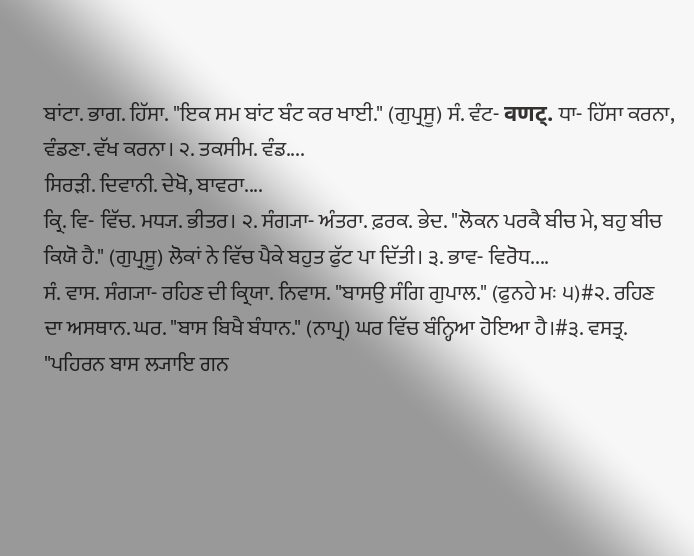ਬਾਂਟਾ. ਭਾਗ. ਹਿੱਸਾ. "ਇਕ ਸਮ ਬਾਂਟ ਬੰਟ ਕਰ ਖਾਈ." (ਗੁਪ੍ਰਸੂ) ਸੰ. ਵੰਟ- वणट्. ਧਾ- ਹਿੱਸਾ ਕਰਨਾ, ਵੰਡਣਾ. ਵੱਖ ਕਰਨਾ। ੨. ਤਕਸੀਮ. ਵੰਡ....
ਸਿਰੜੀ. ਦਿਵਾਨੀ. ਦੇਖੋ, ਬਾਵਰਾ....
ਕ੍ਰਿ. ਵਿ- ਵਿੱਚ. ਮਧ੍ਯ. ਭੀਤਰ। ੨. ਸੰਗ੍ਯਾ- ਅੰਤਰਾ. ਫ਼ਰਕ. ਭੇਦ. "ਲੋਕਨ ਪਰਕੈ ਬੀਚ ਮੇ, ਬਹੁ ਬੀਚ ਕਿਯੋ ਹੈ." (ਗੁਪ੍ਰਸੂ) ਲੋਕਾਂ ਨੇ ਵਿੱਚ ਪੈਕੇ ਬਹੁਤ ਫੁੱਟ ਪਾ ਦਿੱਤੀ। ੩. ਭਾਵ- ਵਿਰੋਧ....
ਸੰ. ਵਾਸ. ਸੰਗ੍ਯਾ- ਰਹਿਣ ਦੀ ਕ੍ਰਿਯਾ. ਨਿਵਾਸ. "ਬਾਸਉ ਸੰਗਿ ਗੁਪਾਲ." (ਫੁਨਹੇ ਮਃ ੫)#੨. ਰਹਿਣ ਦਾ ਅਸਥਾਨ. ਘਰ. "ਬਾਸ ਬਿਖੈ ਬੰਧਾਨ." (ਨਾਪ੍ਰ) ਘਰ ਵਿੱਚ ਬੰਨ੍ਹਿਆ ਹੋਇਆ ਹੈ।#੩. ਵਸਤ੍ਰ. "ਪਹਿਰਨ ਬਾਸ ਲ੍ਯਾਇ ਗਨ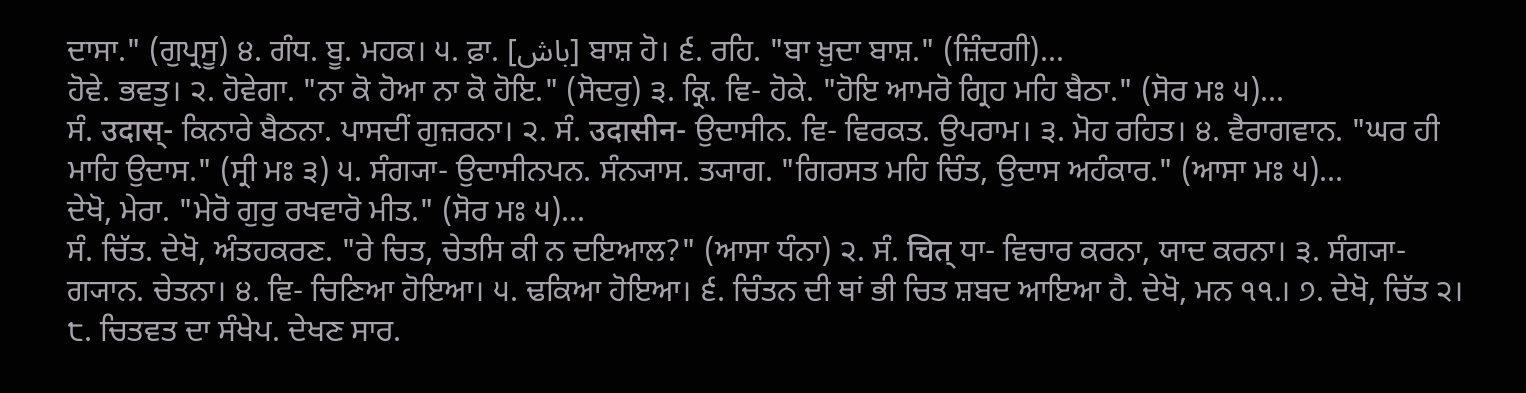ਦਾਸਾ." (ਗੁਪ੍ਰਸੂ) ੪. ਗੰਧ. ਬੂ. ਮਹਕ। ੫. ਫ਼ਾ. [باش] ਬਾਸ਼ ਹੋ। ੬. ਰਹਿ. "ਬਾ ਖ਼ੁਦਾ ਬਾਸ਼." (ਜ਼ਿੰਦਗੀ)...
ਹੋਵੇ. ਭਵਤੁ। ੨. ਹੋਵੇਗਾ. "ਨਾ ਕੋ ਹੋਆ ਨਾ ਕੋ ਹੋਇ." (ਸੋਦਰੁ) ੩. ਕ੍ਰਿ. ਵਿ- ਹੋਕੇ. "ਹੋਇ ਆਮਰੋ ਗ੍ਰਿਹ ਮਹਿ ਬੈਠਾ." (ਸੋਰ ਮਃ ੫)...
ਸੰ. उदास्- ਕਿਨਾਰੇ ਬੈਠਨਾ. ਪਾਸਦੀਂ ਗੁਜ਼ਰਨਾ। ੨. ਸੰ. उदासीन- ਉਦਾਸੀਨ. ਵਿ- ਵਿਰਕਤ. ਉਪਰਾਮ। ੩. ਮੋਹ ਰਹਿਤ। ੪. ਵੈਰਾਗਵਾਨ. "ਘਰ ਹੀ ਮਾਹਿ ਉਦਾਸ." (ਸ੍ਰੀ ਮਃ ੩) ੫. ਸੰਗ੍ਯਾ- ਉਦਾਸੀਨਪਨ. ਸੰਨ੍ਯਾਸ. ਤ੍ਯਾਗ. "ਗਿਰਸਤ ਮਹਿ ਚਿੰਤ, ਉਦਾਸ ਅਹੰਕਾਰ." (ਆਸਾ ਮਃ ੫)...
ਦੇਖੋ, ਮੇਰਾ. "ਮੇਰੋ ਗੁਰੁ ਰਖਵਾਰੋ ਮੀਤ." (ਸੋਰ ਮਃ ੫)...
ਸੰ. ਚਿੱਤ. ਦੇਖੋ, ਅੰਤਹਕਰਣ. "ਰੇ ਚਿਤ, ਚੇਤਸਿ ਕੀ ਨ ਦਇਆਲ?" (ਆਸਾ ਧੰਨਾ) ੨. ਸੰ. चित् ਧਾ- ਵਿਚਾਰ ਕਰਨਾ, ਯਾਦ ਕਰਨਾ। ੩. ਸੰਗ੍ਯਾ- ਗ੍ਯਾਨ. ਚੇਤਨਾ। ੪. ਵਿ- ਚਿਣਿਆ ਹੋਇਆ। ੫. ਢਕਿਆ ਹੋਇਆ। ੬. ਚਿੰਤਨ ਦੀ ਥਾਂ ਭੀ ਚਿਤ ਸ਼ਬਦ ਆਇਆ ਹੈ. ਦੇਖੋ, ਮਨ ੧੧.। ੭. ਦੇਖੋ, ਚਿੱਤ ੨। ੮. ਚਿਤਵਤ ਦਾ ਸੰਖੇਪ. ਦੇਖਣ ਸਾਰ.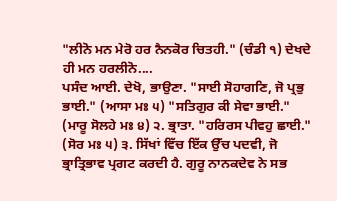"ਲੀਨੋ ਮਨ ਮੇਰੋ ਹਰ ਨੈਨਕੋਰ ਚਿਤਹੀ." (ਚੰਡੀ ੧) ਦੇਖਦੇ ਹੀ ਮਨ ਹਰਲੀਨੋ....
ਪਸੰਦ ਆਈ. ਦੇਖੋ, ਭਾਉਣਾ. "ਸਾਈ ਸੋਹਾਗਣਿ, ਜੋ ਪ੍ਰਭੁ ਭਾਈ." (ਆਸਾ ਮਃ ੫) "ਸਤਿਗੁਰ ਕੀ ਸੇਵਾ ਭਾਈ." (ਮਾਰੂ ਸੋਲਹੇ ਮਃ ੪) ੨. ਭ੍ਰਾਤਾ. "ਹਰਿਰਸ ਪੀਵਹੁ ਛਾਈ." (ਸੋਰ ਮਃ ੫) ੩. ਸਿੱਖਾਂ ਵਿੱਚ ਇੱਕ ਉੱਚ ਪਦਵੀ, ਜੋ ਭ੍ਰਾਤ੍ਰਿਭਾਵ ਪ੍ਰਗਟ ਕਰਦੀ ਹੈ. ਗੁਰੂ ਨਾਨਕਦੇਵ ਨੇ ਸਭ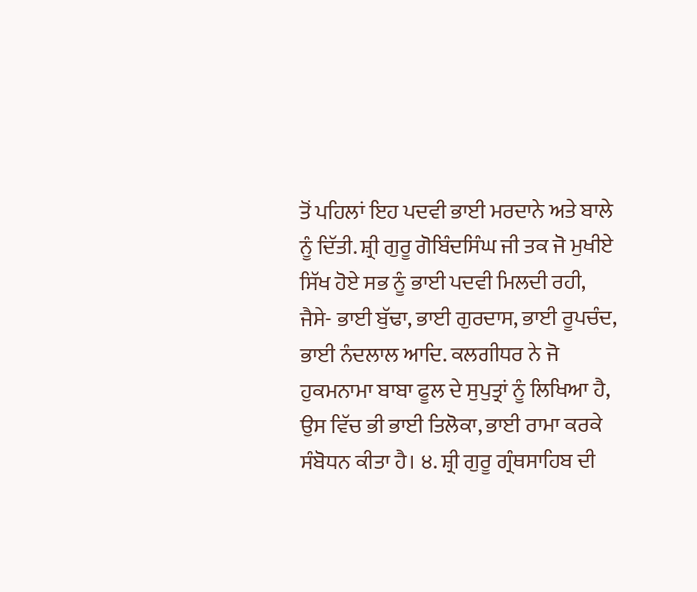ਤੋਂ ਪਹਿਲਾਂ ਇਹ ਪਦਵੀ ਭਾਈ ਮਰਦਾਨੇ ਅਤੇ ਬਾਲੇ ਨੂੰ ਦਿੱਤੀ. ਸ਼੍ਰੀ ਗੁਰੂ ਗੋਬਿੰਦਸਿੰਘ ਜੀ ਤਕ ਜੋ ਮੁਖੀਏ ਸਿੱਖ ਹੋਏ ਸਭ ਨੂੰ ਭਾਈ ਪਦਵੀ ਮਿਲਦੀ ਰਹੀ, ਜੈਸੇ- ਭਾਈ ਬੁੱਢਾ, ਭਾਈ ਗੁਰਦਾਸ, ਭਾਈ ਰੂਪਚੰਦ, ਭਾਈ ਨੰਦਲਾਲ ਆਦਿ. ਕਲਗੀਧਰ ਨੇ ਜੋ ਹੁਕਮਨਾਮਾ ਬਾਬਾ ਫੂਲ ਦੇ ਸੁਪੁਤ੍ਰਾਂ ਨੂੰ ਲਿਖਿਆ ਹੈ, ਉਸ ਵਿੱਚ ਭੀ ਭਾਈ ਤਿਲੋਕਾ, ਭਾਈ ਰਾਮਾ ਕਰਕੇ ਸੰਬੋਧਨ ਕੀਤਾ ਹੈ। ੪. ਸ਼੍ਰੀ ਗੁਰੂ ਗ੍ਰੰਥਸਾਹਿਬ ਦੀ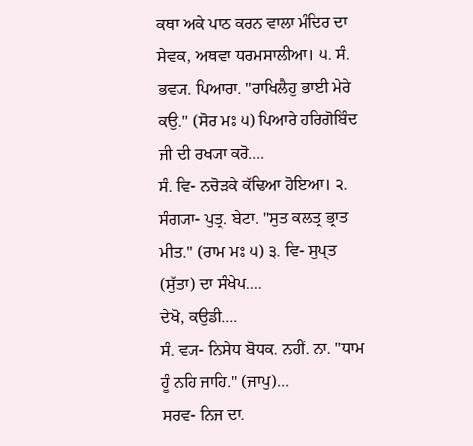ਕਥਾ ਅਕੇ ਪਾਠ ਕਰਨ ਵਾਲਾ ਮੰਦਿਰ ਦਾ ਸੇਵਕ, ਅਥਵਾ ਧਰਮਸਾਲੀਆ। ੫. ਸੰ. ਭਵ੍ਯ. ਪਿਆਰਾ. "ਰਾਖਿਲੈਹੁ ਭਾਈ ਮੇਰੇ ਕਉ." (ਸੋਰ ਮਃ ੫) ਪਿਆਰੇ ਹਰਿਗੋਬਿੰਦ ਜੀ ਦੀ ਰਖ੍ਯਾ ਕਰੋ....
ਸੰ. ਵਿ- ਨਚੋੜਕੇ ਕੱਢਿਆ ਹੋਇਆ। ੨. ਸੰਗ੍ਯਾ- ਪੁਤ੍ਰ. ਬੇਟਾ. "ਸੁਤ ਕਲਤ੍ਰ ਭ੍ਰਾਤ ਮੀਤ." (ਰਾਮ ਮਃ ੫) ੩. ਵਿ- ਸੁਪ੍ਤ (ਸੁੱਤਾ) ਦਾ ਸੰਖੇਪ....
ਦੇਖੋ, ਕਉਡੀ....
ਸੰ. ਵ੍ਯ- ਨਿਸੇਧ ਬੋਧਕ. ਨਹੀਂ. ਨਾ. "ਧਾਮ ਹੂੰ ਨਹਿ ਜਾਹਿ." (ਜਾਪੁ)...
ਸਰਵ- ਨਿਜ ਦਾ.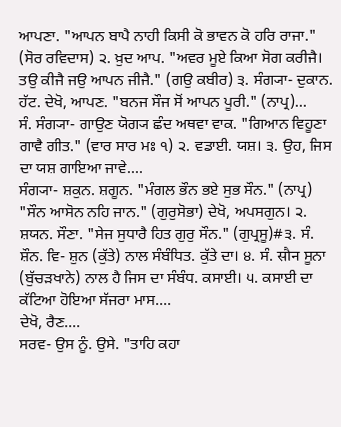ਆਪਣਾ. "ਆਪਨ ਬਾਪੈ ਨਾਹੀ ਕਿਸੀ ਕੋ ਭਾਵਨ ਕੋ ਹਰਿ ਰਾਜਾ." (ਸੋਰ ਰਵਿਦਾਸ) ੨. ਖ਼ੁਦ ਆਪ. "ਅਵਰ ਮੂਏ ਕਿਆ ਸੋਗ ਕਰੀਜੈ। ਤਉ ਕੀਜੈ ਜਉ ਆਪਨ ਜੀਜੈ." (ਗਉ ਕਬੀਰ) ੩. ਸੰਗ੍ਯਾ- ਦੁਕਾਨ. ਹੱਟ. ਦੇਖੋ, ਆਪਣ. "ਬਨਜ ਸੌਜ ਸੋਂ ਆਪਨ ਪੂਰੀ." (ਨਾਪ੍ਰ)...
ਸੰ. ਸੰਗ੍ਯਾ- ਗਾਉਣ ਯੋਗ੍ਯ ਛੰਦ ਅਥਵਾ ਵਾਕ. "ਗਿਆਨ ਵਿਹੂਣਾ ਗਾਵੈ ਗੀਤ." (ਵਾਰ ਸਾਰ ਮਃ ੧) ੨. ਵਡਾਈ. ਯਸ਼। ੩. ਉਹ, ਜਿਸ ਦਾ ਯਸ਼ ਗਾਇਆ ਜਾਵੇ....
ਸੰਗ੍ਯਾ- ਸ਼ਕੁਨ. ਸ਼ਗੂਨ. "ਮੰਗਲ ਭੌਨ ਭਏ ਸੁਭ ਸੌਨ." (ਨਾਪ੍ਰ) "ਸੌਨ ਆਸੋਨ ਨਹਿ ਜਾਨ." (ਗੁਰੁਸੋਭਾ) ਦੇਖੋ, ਅਪਸਗੁਨ। ੨. ਸ਼ਯਨ. ਸੌਣਾ. "ਸੇਜ ਸੁਧਾਰੈ ਹਿਤ ਗੁਰੁ ਸੌਨ." (ਗੁਪ੍ਰਸੂ)#੩. ਸੰ. ਸ਼ੌਨ. ਵਿ- ਸ਼ੁਨ (ਕੁੱਤੇ) ਨਾਲ ਸੰਬੰਧਿਤ. ਕੁੱਤੇ ਦਾ। ੪. ਸੰ. सौन ਸੂਨਾ (ਬੁੱਚੜਖਾਨੇ) ਨਾਲ ਹੈ ਜਿਸ ਦਾ ਸੰਬੰਧ. ਕਸਾਈ। ੫. ਕਸਾਈ ਦਾ ਕੱਟਿਆ ਹੋਇਆ ਸੱਜਰਾ ਮਾਸ....
ਦੇਖੋ, ਰੈਣ....
ਸਰਵ- ਉਸ ਨੂੰ. ਉਸੇ. "ਤਾਹਿ ਕਹਾ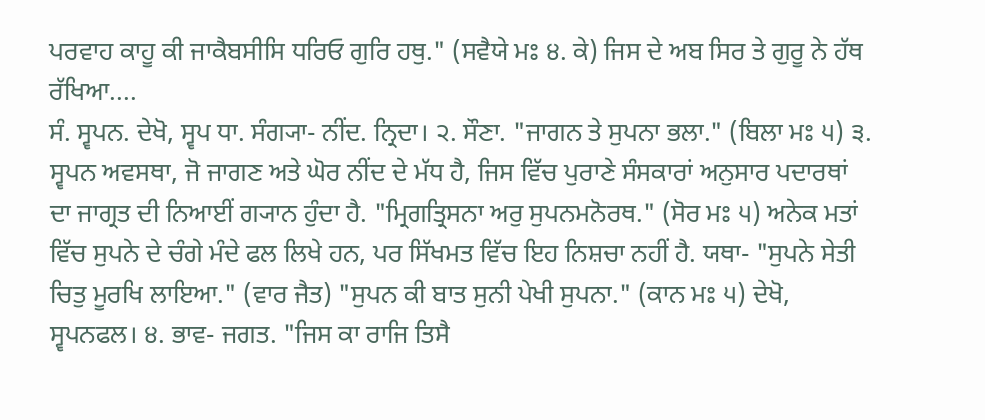ਪਰਵਾਹ ਕਾਹੂ ਕੀ ਜਾਕੈਬਸੀਸਿ ਧਰਿਓ ਗੁਰਿ ਹਥੁ." (ਸਵੈਯੇ ਮਃ ੪. ਕੇ) ਜਿਸ ਦੇ ਅਬ ਸਿਰ ਤੇ ਗੁਰੂ ਨੇ ਹੱਥ ਰੱਖਿਆ....
ਸੰ. ਸ੍ਵਪਨ. ਦੇਖੋ, ਸ੍ਵਪ ਧਾ. ਸੰਗ੍ਯਾ- ਨੀਂਦ. ਨ੍ਰਿਦਾ। ੨. ਸੌਣਾ. "ਜਾਗਨ ਤੇ ਸੁਪਨਾ ਭਲਾ." (ਬਿਲਾ ਮਃ ੫) ੩. ਸ੍ਵਪਨ ਅਵਸਥਾ, ਜੋ ਜਾਗਣ ਅਤੇ ਘੋਰ ਨੀਂਦ ਦੇ ਮੱਧ ਹੈ, ਜਿਸ ਵਿੱਚ ਪੁਰਾਣੇ ਸੰਸਕਾਰਾਂ ਅਨੁਸਾਰ ਪਦਾਰਥਾਂ ਦਾ ਜਾਗ੍ਰਤ ਦੀ ਨਿਆਈਂ ਗ੍ਯਾਨ ਹੁੰਦਾ ਹੈ. "ਮ੍ਰਿਗਤ੍ਰਿਸਨਾ ਅਰੁ ਸੁਪਨਮਨੋਰਥ." (ਸੋਰ ਮਃ ੫) ਅਨੇਕ ਮਤਾਂ ਵਿੱਚ ਸੁਪਨੇ ਦੇ ਚੰਗੇ ਮੰਦੇ ਫਲ ਲਿਖੇ ਹਨ, ਪਰ ਸਿੱਖਮਤ ਵਿੱਚ ਇਹ ਨਿਸ਼ਚਾ ਨਹੀਂ ਹੈ. ਯਥਾ- "ਸੁਪਨੇ ਸੇਤੀ ਚਿਤੁ ਮੂਰਖਿ ਲਾਇਆ." (ਵਾਰ ਜੈਤ) "ਸੁਪਨ ਕੀ ਬਾਤ ਸੁਨੀ ਪੇਖੀ ਸੁਪਨਾ." (ਕਾਨ ਮਃ ੫) ਦੇਖੋ, ਸ੍ਵਪਨਫਲ। ੪. ਭਾਵ- ਜਗਤ. "ਜਿਸ ਕਾ ਰਾਜਿ ਤਿਸੈ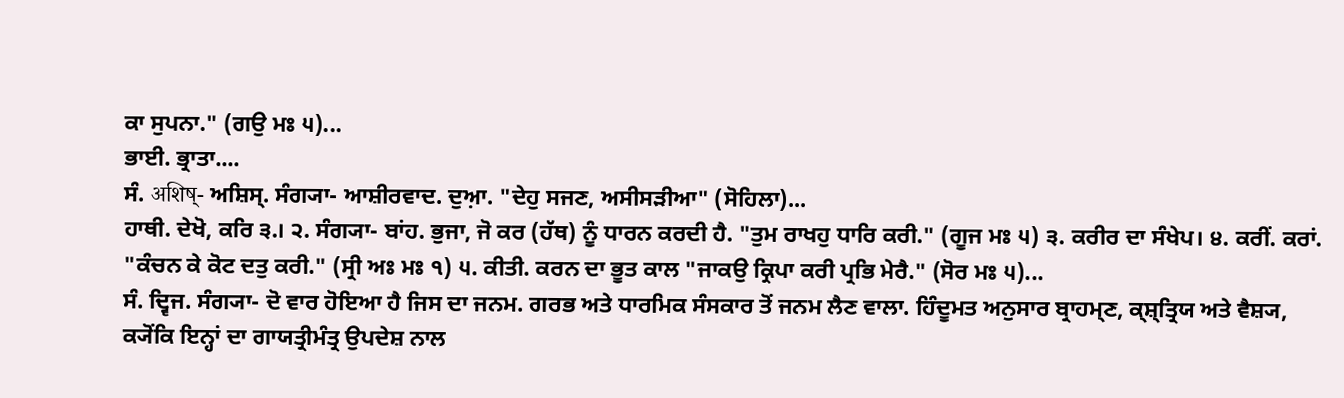ਕਾ ਸੁਪਨਾ." (ਗਉ ਮਃ ੫)...
ਭਾਈ. ਭ੍ਰਾਤਾ....
ਸੰ. अशिष्- ਅਸ਼ਿਸ੍. ਸੰਗ੍ਯਾ- ਆਸ਼ੀਰਵਾਦ. ਦੁਆ਼. "ਦੇਹੁ ਸਜਣ, ਅਸੀਸੜੀਆ" (ਸੋਹਿਲਾ)...
ਹਾਥੀ. ਦੇਖੋ, ਕਰਿ ੩.। ੨. ਸੰਗ੍ਯਾ- ਬਾਂਹ. ਭੁਜਾ, ਜੋ ਕਰ (ਹੱਥ) ਨੂੰ ਧਾਰਨ ਕਰਦੀ ਹੈ. "ਤੁਮ ਰਾਖਹੁ ਧਾਰਿ ਕਰੀ." (ਗੂਜ ਮਃ ੫) ੩. ਕਰੀਰ ਦਾ ਸੰਖੇਪ। ੪. ਕਰੀਂ. ਕਰਾਂ. "ਕੰਚਨ ਕੇ ਕੋਟ ਦਤੁ ਕਰੀ." (ਸ੍ਰੀ ਅਃ ਮਃ ੧) ੫. ਕੀਤੀ. ਕਰਨ ਦਾ ਭੂਤ ਕਾਲ "ਜਾਕਉ ਕ੍ਰਿਪਾ ਕਰੀ ਪ੍ਰਭਿ ਮੇਰੈ." (ਸੋਰ ਮਃ ੫)...
ਸੰ. ਦ੍ਵਿਜ. ਸੰਗ੍ਯਾ- ਦੋ ਵਾਰ ਹੋਇਆ ਹੈ ਜਿਸ ਦਾ ਜਨਮ. ਗਰਭ ਅਤੇ ਧਾਰਮਿਕ ਸੰਸਕਾਰ ਤੋਂ ਜਨਮ ਲੈਣ ਵਾਲਾ. ਹਿੰਦੂਮਤ ਅਨੁਸਾਰ ਬ੍ਰਾਹਮ੍ਣ, ਕ੍ਸ਼੍ਤ੍ਰਿਯ ਅਤੇ ਵੈਸ਼੍ਯ, ਕ੍ਯੋਂਕਿ ਇਨ੍ਹਾਂ ਦਾ ਗਾਯਤ੍ਰੀਮੰਤ੍ਰ ਉਪਦੇਸ਼ ਨਾਲ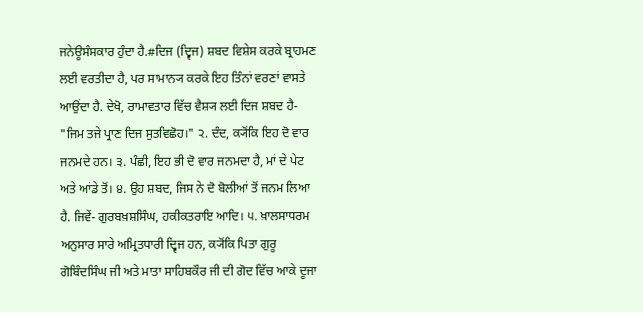ਜਨੇਊਸੰਸਕਾਰ ਹੁੰਦਾ ਹੈ.#ਦਿਜ (ਦ੍ਵਿਜ) ਸ਼ਬਦ ਵਿਸ਼ੇਸ ਕਰਕੇ ਬ੍ਰਾਹਮਣ ਲਈ ਵਰਤੀਦਾ ਹੈ, ਪਰ ਸਾਮਾਨ੍ਯ ਕਰਕੇ ਇਹ ਤਿੰਨਾਂ ਵਰਣਾਂ ਵਾਸਤੇ ਆਉਂਦਾ ਹੈ. ਦੇਖੋ, ਰਾਮਾਵਤਾਰ ਵਿੱਚ ਵੈਸ਼੍ਯ ਲਈ ਦਿਜ ਸ਼ਬਦ ਹੈ- "ਜਿਮ ਤਜੇ ਪ੍ਰਾਣ ਦਿਜ ਸੁਤਵਿਛੋਹ।" ੨. ਦੰਦ, ਕ੍ਯੋਂਕਿ ਇਹ ਦੋ ਵਾਰ ਜਨਮਦੇ ਹਨ। ੩. ਪੰਛੀ, ਇਹ ਭੀ ਦੋ ਵਾਰ ਜਨਮਦਾ ਹੈ, ਮਾਂ ਦੇ ਪੇਟ ਅਤੇ ਆਂਡੇ ਤੋਂ। ੪. ਉਹ ਸ਼ਬਦ, ਜਿਸ ਨੇ ਦੋ ਬੋਲੀਆਂ ਤੋਂ ਜਨਮ ਲਿਆ ਹੈ. ਜਿਵੇਂ- ਗੁਰਬਖ਼ਸ਼ਸਿੰਘ, ਹਕੀਕਤਰਾਇ ਆਦਿ। ੫. ਖ਼ਾਲਸਾਧਰਮ ਅਨੁਸਾਰ ਸਾਰੇ ਅਮ੍ਰਿਤਧਾਰੀ ਦ੍ਵਿਜ ਹਨ, ਕ੍ਯੋਂਕਿ ਪਿਤਾ ਗੁਰੂ ਗੋਬਿੰਦਸਿੰਘ ਜੀ ਅਤੇ ਮਾਤਾ ਸਾਹਿਬਕੌਰ ਜੀ ਦੀ ਗੋਦ ਵਿੱਚ ਆਕੇ ਦੂਜਾ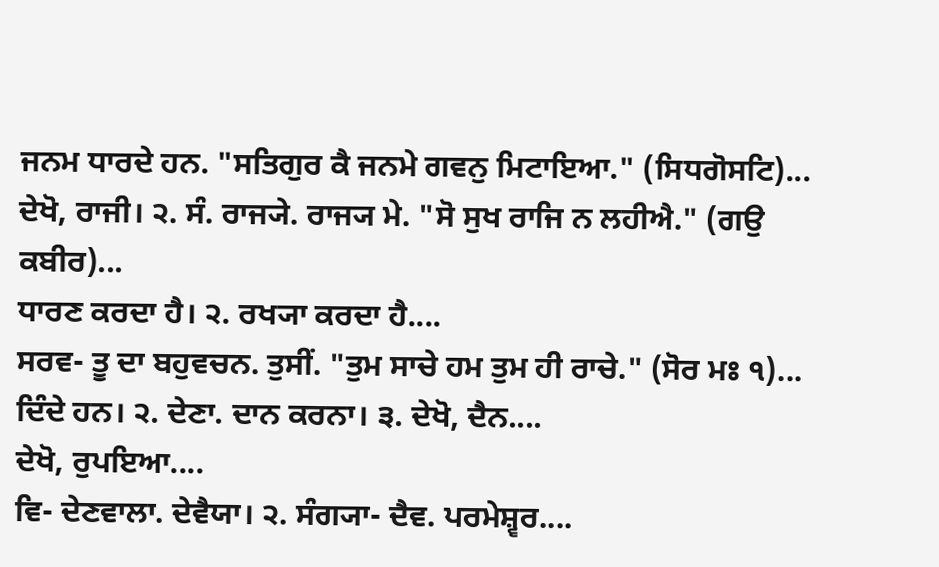ਜਨਮ ਧਾਰਦੇ ਹਨ. "ਸਤਿਗੁਰ ਕੈ ਜਨਮੇ ਗਵਨੁ ਮਿਟਾਇਆ." (ਸਿਧਗੋਸਟਿ)...
ਦੇਖੋ, ਰਾਜੀ। ੨. ਸੰ. ਰਾਜ੍ਯੇ. ਰਾਜ੍ਯ ਮੇ. "ਸੋ ਸੁਖ ਰਾਜਿ ਨ ਲਹੀਐ." (ਗਉ ਕਬੀਰ)...
ਧਾਰਣ ਕਰਦਾ ਹੈ। ੨. ਰਖ੍ਯਾ ਕਰਦਾ ਹੈ....
ਸਰਵ- ਤੂ ਦਾ ਬਹੁਵਚਨ. ਤੁਸੀਂ. "ਤੁਮ ਸਾਚੇ ਹਮ ਤੁਮ ਹੀ ਰਾਚੇ." (ਸੋਰ ਮਃ ੧)...
ਦਿੰਦੇ ਹਨ। ੨. ਦੇਣਾ. ਦਾਨ ਕਰਨਾ। ੩. ਦੇਖੋ, ਦੈਨ....
ਦੇਖੋ, ਰੁਪਇਆ....
ਵਿ- ਦੇਣਵਾਲਾ. ਦੇਵੈਯਾ। ੨. ਸੰਗ੍ਯਾ- ਦੈਵ. ਪਰਮੇਸ਼੍ਵਰ....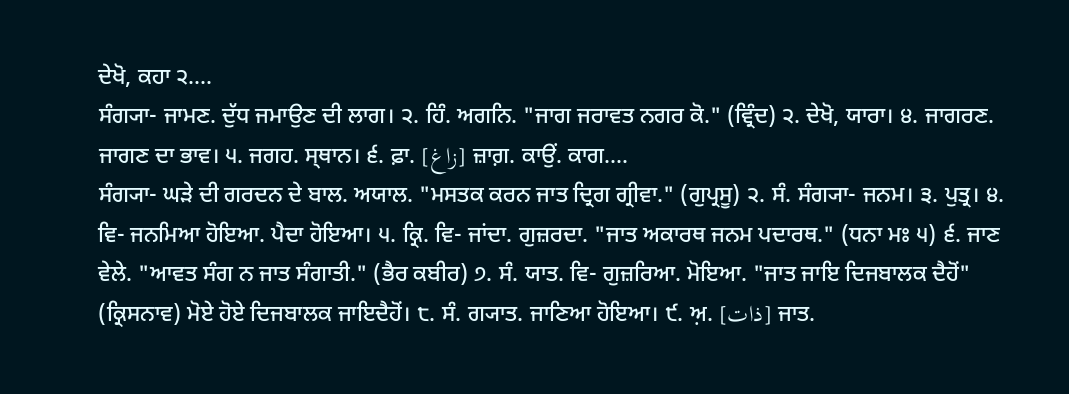ਦੇਖੋ, ਕਹਾ ੨....
ਸੰਗ੍ਯਾ- ਜਾਮਣ. ਦੁੱਧ ਜਮਾਉਣ ਦੀ ਲਾਗ। ੨. ਹਿੰ. ਅਗਨਿ. "ਜਾਗ ਜਰਾਵਤ ਨਗਰ ਕੋ." (ਵ੍ਰਿੰਦ) ੨. ਦੇਖੋ, ਯਾਰਾ। ੪. ਜਾਗਰਣ. ਜਾਗਣ ਦਾ ਭਾਵ। ੫. ਜਗਹ. ਸ੍ਥਾਨ। ੬. ਫ਼ਾ. [زاغ] ਜ਼ਾਗ਼. ਕਾਉਂ. ਕਾਗ....
ਸੰਗ੍ਯਾ- ਘੜੇ ਦੀ ਗਰਦਨ ਦੇ ਬਾਲ. ਅਯਾਲ. "ਮਸਤਕ ਕਰਨ ਜਾਤ ਦ੍ਰਿਗ ਗ੍ਰੀਵਾ." (ਗੁਪ੍ਰਸੂ) ੨. ਸੰ. ਸੰਗ੍ਯਾ- ਜਨਮ। ੩. ਪੁਤ੍ਰ। ੪. ਵਿ- ਜਨਮਿਆ ਹੋਇਆ. ਪੈਦਾ ਹੋਇਆ। ੫. ਕ੍ਰਿ. ਵਿ- ਜਾਂਦਾ. ਗੁਜ਼ਰਦਾ. "ਜਾਤ ਅਕਾਰਥ ਜਨਮ ਪਦਾਰਥ." (ਧਨਾ ਮਃ ੫) ੬. ਜਾਣ ਵੇਲੇ. "ਆਵਤ ਸੰਗ ਨ ਜਾਤ ਸੰਗਾਤੀ." (ਭੈਰ ਕਬੀਰ) ੭. ਸੰ. ਯਾਤ. ਵਿ- ਗੁਜ਼ਰਿਆ. ਮੋਇਆ. "ਜਾਤ ਜਾਇ ਦਿਜਬਾਲਕ ਦੈਹੋਂ" (ਕ੍ਰਿਸਨਾਵ) ਮੋਏ ਹੋਏ ਦਿਜਬਾਲਕ ਜਾਇਦੈਹੋਂ। ੮. ਸੰ. ਗ੍ਯਾਤ. ਜਾਣਿਆ ਹੋਇਆ। ੯. ਅ਼. [ذات] ਜਾਤ.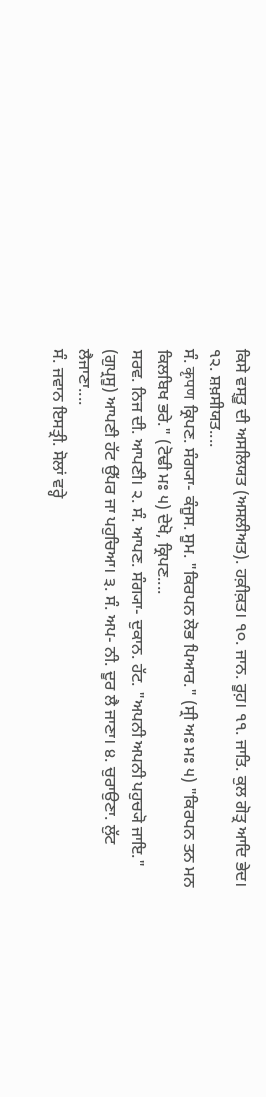ਕਿਸੇ ਵਸ੍ਤੂ ਦੀ ਅਸਲਿਯਤ (ਅਸਲੀਅਤ). ਹਕ਼ੀਕ਼ਤ। ੧੦. ਜਾਨ. ਰੂਹ਼। ੧੧. ਜਾਤਿ. ਕੁਲ ਗੋਤ੍ਰ ਆਦਿ ਭੇਦ। ੧੨. ਸ਼ਖ਼ਸੀਯਤ....
ਸੰ. कृपण ਕ੍ਰਿਪਣ. ਸੰਗ੍ਯਾ- ਕੰਜੂਸ. ਸੂਮ. "ਕਿਰਪਨ ਲੋਭ ਪਿਆਰ." (ਸ੍ਰੀ ਅਃ ਮਃ ੫) "ਕਿਰਪਨ ਤਨ ਮਨ ਕਿਲਬਿਖ ਭਰੇ." (ਟੋਢੀ ਮਃ ੫) ਦੇਖੋ, ਕ੍ਰਿਪਣ....
ਸਰਵ. ਨਿਜ ਦੀ. ਆਪਣੀ। ੨. ਸੰ. ਆਪਣ. ਸੰਗ੍ਯਾ- ਦੁਕਾਨ. ਹੱਟ. "ਅਪਨੀ ਅਪਨੀ ਪਹੁਚ੍ਯੋ ਜਾਇ." (ਗੁਪ੍ਰਸੂ) ਆਪਣੀ ਹੱਟ ਉੱਪਰ ਜਾ ਪਹੁਚਿਆ। ੩. ਸੰ. ਅਪ- ਨੀ. ਦੂਰ ਲੈ ਜਾਣਾ। ੪. ਚੁਰਾਉਣਾ. ਲੁੱਟ ਲੈਜਾਣਾ....
ਸੰ. ਜਵਾਨ ਇਸਤ੍ਰੀ. ਸੋਲਾਂ ਵਰ੍ਹੇ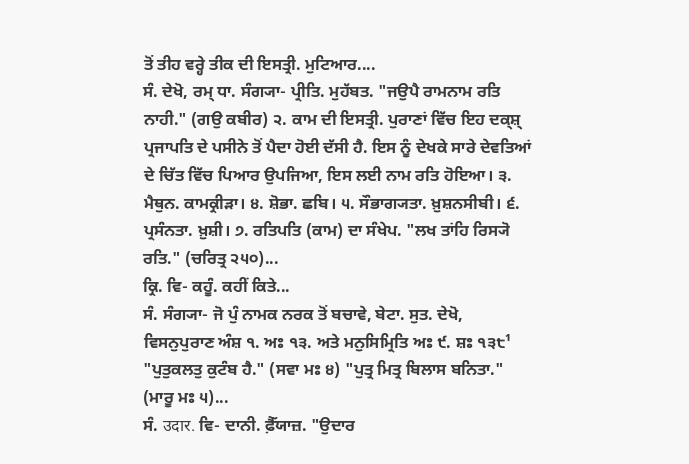ਤੋਂ ਤੀਹ ਵਰ੍ਹੇ ਤੀਕ ਦੀ ਇਸਤ੍ਰੀ. ਮੁਟਿਆਰ....
ਸੰ. ਦੇਖੋ, ਰਮ੍ ਧਾ. ਸੰਗ੍ਯਾ- ਪ੍ਰੀਤਿ. ਮੁਹੱਬਤ. "ਜਉਪੈ ਰਾਮਨਾਮ ਰਤਿ ਨਾਹੀ." (ਗਉ ਕਬੀਰ) ੨. ਕਾਮ ਦੀ ਇਸਤ੍ਰੀ. ਪੁਰਾਣਾਂ ਵਿੱਚ ਇਹ ਦਕ੍ਸ਼੍ ਪ੍ਰਜਾਪਤਿ ਦੇ ਪਸੀਨੇ ਤੋਂ ਪੈਦਾ ਹੋਈ ਦੱਸੀ ਹੈ. ਇਸ ਨੂੰ ਦੇਖਕੇ ਸਾਰੇ ਦੇਵਤਿਆਂ ਦੇ ਚਿੱਤ ਵਿੱਚ ਪਿਆਰ ਉਪਜਿਆ, ਇਸ ਲਈ ਨਾਮ ਰਤਿ ਹੋਇਆ। ੩. ਮੈਥੁਨ. ਕਾਮਕ੍ਰੀੜਾ। ੪. ਸ਼ੋਭਾ. ਛਬਿ। ੫. ਸੌਭਾਗ੍ਯਤਾ. ਖ਼ੁਸ਼ਨਸੀਬੀ। ੬. ਪ੍ਰਸੰਨਤਾ. ਖ਼ੁਸ਼ੀ। ੭. ਰਤਿਪਤਿ (ਕਾਮ) ਦਾ ਸੰਖੇਪ. "ਲਖ ਤਾਂਹਿ ਰਿਸ੍ਯੋ ਰਤਿ." (ਚਰਿਤ੍ਰ ੨੫੦)...
ਕ੍ਰਿ. ਵਿ- ਕਹੂੰ. ਕਹੀਂ ਕਿਤੇ...
ਸੰ. ਸੰਗ੍ਯਾ- ਜੋ ਪੁੰ ਨਾਮਕ ਨਰਕ ਤੋਂ ਬਚਾਵੇ, ਬੇਟਾ. ਸੁਤ. ਦੇਖੋ, ਵਿਸਨੁਪੁਰਾਣ ਅੰਸ਼ ੧. ਅਃ ੧੩. ਅਤੇ ਮਨੁਸਿਮ੍ਰਿਤਿ ਅਃ ੯. ਸ਼ਃ ੧੩੮¹ "ਪੁਤੁਕਲਤੁ ਕੁਟੰਬ ਹੈ." (ਸਵਾ ਮਃ ੪) "ਪੁਤ੍ਰ ਮਿਤ੍ਰ ਬਿਲਾਸ ਬਨਿਤਾ." (ਮਾਰੂ ਮਃ ੫)...
ਸੰ. उदार. ਵਿ- ਦਾਨੀ. ਫ਼ੈੱਯਾਜ਼. "ਉਦਾਰ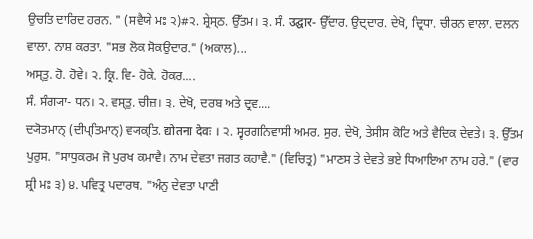ਉਚਤਿ ਦਾਰਿਦ ਹਰਨ. " (ਸਵੈਯੇ ਮਃ ੨)#੨. ਸ਼੍ਰੇਸ੍ਠ. ਉੱਤਮ। ੩. ਸੰ. उद्घार- ਉੱਦਾਰ. ਉਦ੍ਦਾਰ. ਦੇਖੋ, ਦ੍ਰਿਧਾ. ਚੀਰਨ ਵਾਲਾ. ਦਲਨ ਵਾਲਾ. ਨਾਸ਼ ਕਰਤਾ. "ਸਭ ਲੋਕ ਸੋਕਉਦਾਰ." (ਅਕਾਲ)...
ਅਸ੍ਤੁ. ਹੋ. ਹੋਵੇ। ੨. ਕ੍ਰਿ. ਵਿ- ਹੋਕੇ. ਹੋਕਰ....
ਸੰ. ਸੰਗ੍ਯਾ- ਧਨ। ੨. ਵਸ੍ਤੁ. ਚੀਜ਼। ੩. ਦੇਖੋ, ਦਰਬ ਅਤੇ ਦ੍ਰਵ....
ਦ੍ਯੋਤਮਾਨ੍ (ਦੀਪ੍ਤਿਮਾਨ੍) ਵ੍ਯਕ੍ਤਿ. द्योतना देवः । ੨. ਸ੍ਵਰਗਨਿਵਾਸੀ ਅਮਰ. ਸੁਰ. ਦੇਖੋ, ਤੇਸੀਸ ਕੋਟਿ ਅਤੇ ਵੈਦਿਕ ਦੇਵਤੇ। ੩. ਉੱਤਮ ਪੁਰੁਸ. "ਸਾਧੁਕਰਮ ਜੋ ਪੁਰਖ ਕਮਾਵੈ। ਨਾਮ ਦੇਵਤਾ ਜਗਤ ਕਹਾਵੈ." (ਵਿਚਿਤ੍ਰ) "ਮਾਣਸ ਤੇ ਦੇਵਤੇ ਭਏ ਧਿਆਇਆ ਨਾਮ ਹਰੇ." (ਵਾਰ ਸ਼੍ਰੀ ਮਃ ੩) ੪. ਪਵਿਤ੍ਰ ਪਦਾਰਥ. "ਅੰਨੁ ਦੇਵਤਾ ਪਾਣੀ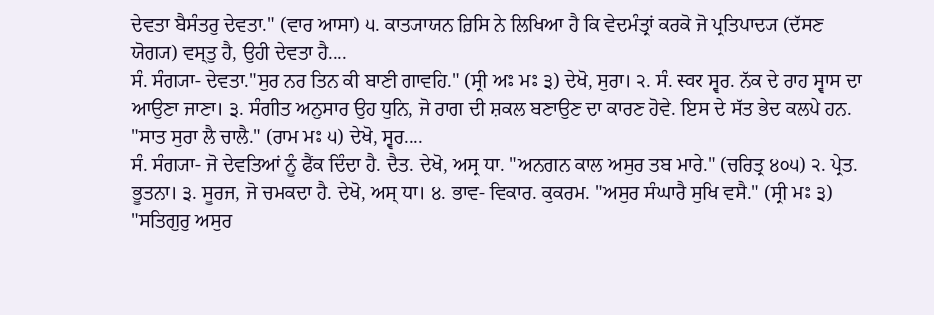ਦੇਵਤਾ ਬੈਸੰਤਰੁ ਦੇਵਤਾ." (ਵਾਰ ਆਸਾ) ੫. ਕਾਤ੍ਯਾਯਨ ਰ਼ਿਸਿ ਨੇ ਲਿਖਿਆ ਹੈ ਕਿ ਵੇਦਮੰਤ੍ਰਾਂ ਕਰਕੋ ਜੋ ਪ੍ਰਤਿਪਾਦ੍ਯ (ਦੱਸਣ ਯੋਗ੍ਯ) ਵਸ੍ਤੁ ਹੈ, ਉਹੀ ਦੇਵਤਾ ਹੈ....
ਸੰ. ਸੰਗ੍ਯਾ- ਦੇਵਤਾ."ਸੁਰ ਨਰ ਤਿਨ ਕੀ ਬਾਣੀ ਗਾਵਹਿ." (ਸ੍ਰੀ ਅਃ ਮਃ ੩) ਦੇਖੋ, ਸੁਰਾ। ੨. ਸੰ. स्वर ਸ੍ਵਰ. ਨੱਕ ਦੇ ਰਾਹ ਸ੍ਵਾਸ ਦਾ ਆਉਣਾ ਜਾਣਾ। ੩. ਸੰਗੀਤ ਅਨੁਸਾਰ ਉਹ ਧੁਨਿ, ਜੋ ਰਾਗ ਦੀ ਸ਼ਕਲ ਬਣਾਉਣ ਦਾ ਕਾਰਣ ਹੋਵੇ. ਇਸ ਦੇ ਸੱਤ ਭੇਦ ਕਲਪੇ ਹਨ. "ਸਾਤ ਸੁਰਾ ਲੈ ਚਾਲੈ." (ਰਾਮ ਮਃ ੫) ਦੇਖੋ, ਸ੍ਵਰ....
ਸੰ. ਸੰਗ੍ਯਾ- ਜੋ ਦੇਵਤਿਆਂ ਨੂੰ ਫੈਂਕ ਦਿੰਦਾ ਹੈ. ਦੈਤ. ਦੇਖੋ, ਅਸ੍ਰ ਧਾ. "ਅਨਗਨ ਕਾਲ ਅਸੁਰ ਤਬ ਮਾਰੇ." (ਚਰਿਤ੍ਰ ੪੦੫) ੨. ਪ੍ਰੇਤ. ਭੂਤਨਾ। ੩. ਸੂਰਜ, ਜੋ ਚਮਕਦਾ ਹੈ. ਦੇਖੋ, ਅਸ੍ ਧਾ। ੪. ਭਾਵ- ਵਿਕਾਰ. ਕੁਕਰਮ. "ਅਸੁਰ ਸੰਘਾਰੈ ਸੁਖਿ ਵਸੈ." (ਸ੍ਰੀ ਮਃ ੩) "ਸਤਿਗੁਰੁ ਅਸੁਰ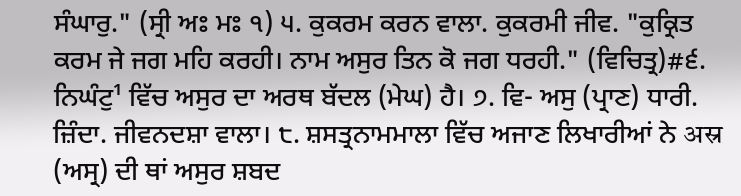ਸੰਘਾਰੁ." (ਸ੍ਰੀ ਅਃ ਮਃ ੧) ੫. ਕੁਕਰਮ ਕਰਨ ਵਾਲਾ. ਕੁਕਰਮੀ ਜੀਵ. "ਕੁਕ੍ਰਿਤ ਕਰਮ ਜੇ ਜਗ ਮਹਿ ਕਰਹੀ। ਨਾਮ ਅਸੁਰ ਤਿਨ ਕੋ ਜਗ ਧਰਹੀ." (ਵਿਚਿਤ੍ਰ)#੬. ਨਿਘੰਟੁ¹ ਵਿੱਚ ਅਸੁਰ ਦਾ ਅਰਥ ਬੱਦਲ (ਮੇਘ) ਹੈ। ੭. ਵਿ- ਅਸੁ (ਪ੍ਰਾਣ) ਧਾਰੀ. ਜ਼ਿੰਦਾ. ਜੀਵਨਦਸ਼ਾ ਵਾਲਾ। ੮. ਸ਼ਸਤ੍ਰਨਾਮਮਾਲਾ ਵਿੱਚ ਅਜਾਣ ਲਿਖਾਰੀਆਂ ਨੇ अस्र (ਅਸ੍ਰ) ਦੀ ਥਾਂ ਅਸੁਰ ਸ਼ਬਦ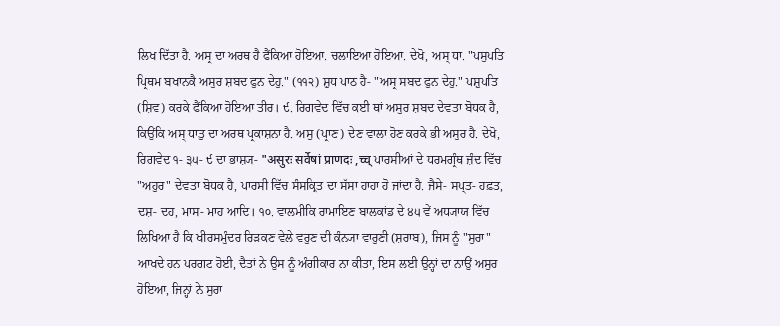ਲਿਖ ਦਿੱਤਾ ਹੈ. ਅਸ੍ਰ ਦਾ ਅਰਥ ਹੈ ਫੈਂਕਿਆ ਹੋਇਆ. ਚਲਾਇਆ ਹੋਇਆ. ਦੇਖੋ, ਅਸ੍ ਧਾ. "ਪਸੁਪਤਿ ਪ੍ਰਿਥਮ ਬਖਾਨਕੈ ਅਸੁਰ ਸ਼ਬਦ ਫੁਨ ਦੇਹੁ." (੧੧੨) ਸ਼ੁਧ ਪਾਠ ਹੈ- "ਅਸ੍ਰ ਸਬਦ ਫੁਨ ਦੇਹੁ." ਪਸ਼ੁਪਤਿ (ਸ਼ਿਵ) ਕਰਕੇ ਫੈਂਕਿਆ ਹੋਇਆ ਤੀਰ। ੯. ਰਿਗਵੇਦ ਵਿੱਚ ਕਈ ਥਾਂ ਅਸੁਰ ਸ਼ਬਦ ਦੇਵਤਾ ਬੋਧਕ ਹੈ, ਕਿਉਂਕਿ ਅਸ੍ ਧਾਤੁ ਦਾ ਅਰਥ ਪ੍ਰਕਾਸ਼ਨਾ ਹੈ. ਅਸੁ (ਪ੍ਰਾਣ) ਦੇਣ ਵਾਲਾ ਹੋਣ ਕਰਕੇ ਭੀ ਅਸੁਰ ਹੈ. ਦੇਖੋ, ਰਿਗਵੇਦ ੧- ੩੫- ੯ ਦਾ ਭਾਸ਼੍ਯ- "असुरः सर्वेषां प्राणदः ,च्च् ਪਾਰਸੀਆਂ ਦੇ ਧਰਮਗ੍ਰੰਥ ਜ਼ੰਦ ਵਿੱਚ "ਅਹੁਰ" ਦੇਵਤਾ ਬੋਧਕ ਹੈ, ਪਾਰਸੀ ਵਿੱਚ ਸੰਸਕ੍ਰਿਤ ਦਾ ਸੱਸਾ ਹਾਹਾ ਹੋ ਜਾਂਦਾ ਹੈ. ਜੈਸੇ- ਸਪ੍ਤ- ਹਫ਼ਤ, ਦਸ਼- ਦਹ, ਮਾਸ- ਮਾਹ ਆਦਿ। ੧੦. ਵਾਲਮੀਕਿ ਰਾਮਾਇਣ ਬਾਲਕਾਂਡ ਦੇ ੪੫ ਵੇਂ ਅਧ੍ਯਾਯ ਵਿੱਚ ਲਿਖਿਆ ਹੈ ਕਿ ਖੀਰਸਮੁੰਦਰ ਰਿੜਕਣ ਵੇਲੇ ਵਰੁਣ ਦੀ ਕੰਨ੍ਯਾ ਵਾਰੁਣੀ (ਸ਼ਰਾਬ), ਜਿਸ ਨੂੰ "ਸੁਰਾ" ਆਖਦੇ ਹਨ ਪਰਗਟ ਹੋਈ, ਦੈਤਾਂ ਨੇ ਉਸ ਨੂੰ ਅੰਗੀਕਾਰ ਨਾ ਕੀਤਾ, ਇਸ ਲਈ ਉਨ੍ਹਾਂ ਦਾ ਨਾਉਂ ਅਸੁਰ ਹੋਇਆ, ਜਿਨ੍ਹਾਂ ਨੇ ਸੁਰਾ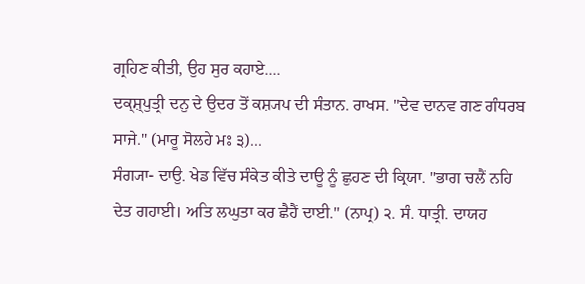ਗ੍ਰਹਿਣ ਕੀਤੀ, ਉਹ ਸੁਰ ਕਹਾਏ....
ਦਕ੍ਸ਼੍ਪੁਤ੍ਰੀ ਦਨੁ ਦੇ ਉਦਰ ਤੋਂ ਕਸ਼੍ਯਪ ਦੀ ਸੰਤਾਨ. ਰਾਖਸ. "ਦੇਵ ਦਾਨਵ ਗਣ ਗੰਧਰਬ ਸਾਜੇ." (ਮਾਰੂ ਸੋਲਹੇ ਮਃ ੩)...
ਸੰਗ੍ਯਾ- ਦਾਉ. ਖੇਡ ਵਿੱਚ ਸੰਕੇਤ ਕੀਤੇ ਦਾਊ ਨੂੰ ਛੁਹਣ ਦੀ ਕ੍ਰਿਯਾ. "ਭਾਗ ਚਲੈਂ ਨਹਿ ਦੇਤ ਗਹਾਈ। ਅਤਿ ਲਘੁਤਾ ਕਰ ਛੈਹੈਂ ਦਾਈ." (ਨਾਪ੍ਰ) ੨. ਸੰ. ਧਾਤ੍ਰੀ. ਦਾਯਹ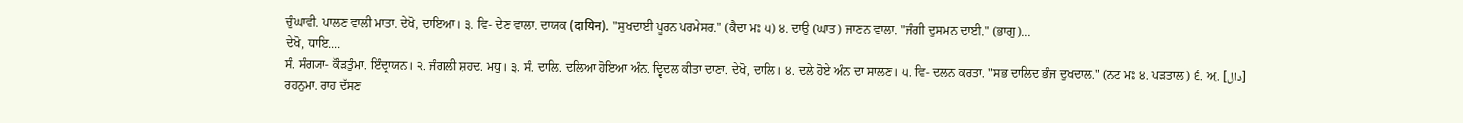ਚੁੰਘਾਵੀ. ਪਾਲਣ ਵਾਲੀ ਮਾਤਾ. ਦੇਖੋ, ਦਾਇਆ। ੩. ਵਿ- ਦੇਣ ਵਾਲਾ. ਦਾਯਕ (दायिन). "ਸੁਖਦਾਈ ਪੂਰਨ ਪਰਮੇਸਰ." (ਕੈਦਾ ਮਃ ੫) ੪. ਦਾਉ (ਘਾਤ) ਜਾਣਨ ਵਾਲਾ. "ਜੰਗੀ ਦੁਸਮਨ ਦਾਈ." (ਭਾਗੁ)...
ਦੇਖੋ, ਧਾਇ....
ਸੰ. ਸੰਗ੍ਯਾ- ਕੌੜਤੁੰਮਾ. ਇੰਦ੍ਰਾਯਨ। ੨. ਜੰਗਲੀ ਸ਼ਹਦ. ਮਧੁ। ੩. ਸੰ. ਦਾਲਿ. ਦਲਿਆ ਹੋਇਆ ਅੰਨ. ਦ੍ਵਿਦਲ ਕੀਤਾ ਦਾਣਾ. ਦੇਖੋ, ਦਾਲਿ। ੪. ਦਲੇ ਹੋਏ ਅੰਨ ਦਾ ਸਾਲਣ। ੫. ਵਿ- ਦਲਨ ਕਰਤਾ. "ਸਭ ਦਾਲਿਦ ਭੰਜ ਦੁਖਦਾਲ." (ਨਟ ਮਃ ੪. ਪੜਤਾਲ) ੬. ਅ਼. [دال] ਰਹਨੁਮਾ. ਰਾਹ ਦੱਸਣ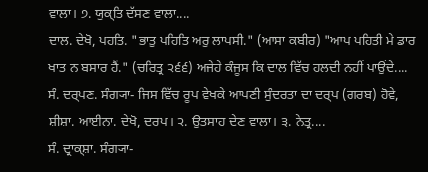ਵਾਲਾ। ੭. ਯੁਕ੍ਤਿ ਦੱਸਣ ਵਾਲਾ....
ਦਾਲ. ਦੇਖੋ, ਪਹਤਿ. "ਭਾਤੁ ਪਹਿਤਿ ਅਰੁ ਲਾਪਸੀ." (ਆਸਾ ਕਬੀਰ) "ਆਪ ਪਹਿਤੀ ਮੇ ਡਾਰ ਖਾਤ ਨ ਬਸਾਰ ਹੈਂ." (ਚਰਿਤ੍ਰ ੨੬੬) ਅਜੇਹੇ ਕੰਜੂਸ ਕਿ ਦਾਲ ਵਿੱਚ ਹਲਦੀ ਨਹੀਂ ਪਾਉਂਦੇ....
ਸੰ. ਦਰ੍ਪਣ. ਸੰਗ੍ਯਾ- ਜਿਸ ਵਿੱਚ ਰੂਪ ਵੇਖਕੇ ਆਪਣੀ ਸੁੰਦਰਤਾ ਦਾ ਦਰ੍ਪ (ਗਰਬ) ਹੋਵੇ, ਸ਼ੀਸ਼ਾ. ਆਈਨਾ. ਦੇਖੋ, ਦਰਪ। ੨. ਉਤਸਾਹ ਦੇਣ ਵਾਲਾ। ੩. ਨੇਤ੍ਰ....
ਸੰ. ਦ੍ਰਾਕ੍ਸ਼ਾ. ਸੰਗ੍ਯਾ-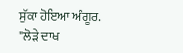ਸੁੱਕਾ ਹੋਇਆ ਅੰਗੂਰ. "ਲੋੜੇ ਦਾਖ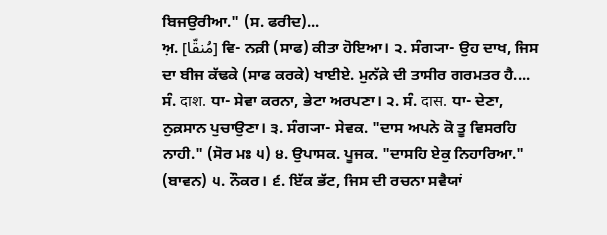ਬਿਜਉਰੀਆ." (ਸ. ਫਰੀਦ)...
ਅ਼. [مُنقّا] ਵਿ- ਨਕ਼ੀ (ਸਾਫ) ਕੀਤਾ ਹੋਇਆ। ੨. ਸੰਗ੍ਯਾ- ਉਹ ਦਾਖ, ਜਿਸ ਦਾ ਬੀਜ ਕੱਢਕੇ (ਸਾਫ ਕਰਕੇ) ਖਾਈਏ. ਮੁਨੱਕ਼ੇ ਦੀ ਤਾਸੀਰ ਗਰਮਤਰ ਹੈ....
ਸੰ. दाश. ਧਾ- ਸੇਵਾ ਕਰਨਾ, ਭੇਟਾ ਅਰਪਣਾ। ੨. ਸੰ. दास. ਧਾ- ਦੇਣਾ, ਨੁਕ਼ਸਾਨ ਪੁਚਾਉਣਾ। ੩. ਸੰਗ੍ਯਾ- ਸੇਵਕ. "ਦਾਸ ਅਪਨੇ ਕੋ ਤੂ ਵਿਸਰਹਿ ਨਾਹੀ." (ਸੋਰ ਮਃ ੫) ੪. ਉਪਾਸਕ. ਪੂਜਕ. "ਦਾਸਹਿ ਏਕੁ ਨਿਹਾਰਿਆ." (ਬਾਵਨ) ੫. ਨੌਕਰ। ੬. ਇੱਕ ਭੱਟ, ਜਿਸ ਦੀ ਰਚਨਾ ਸਵੈਯਾਂ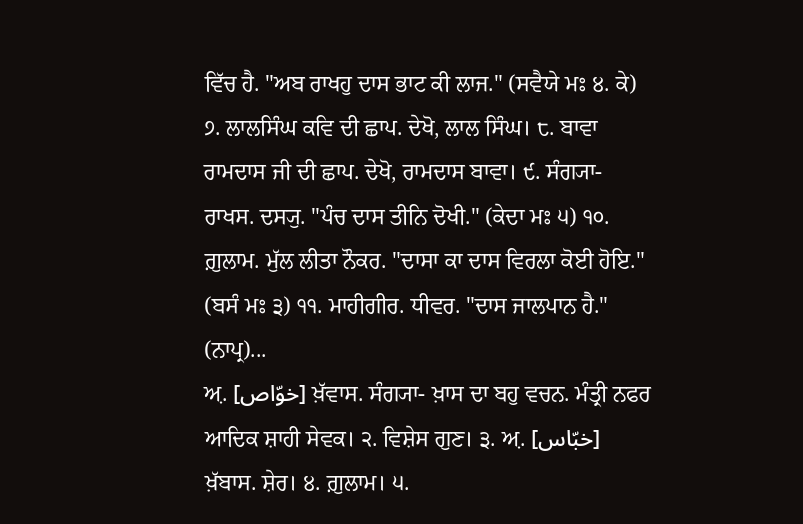ਵਿੱਚ ਹੈ. "ਅਬ ਰਾਖਹੁ ਦਾਸ ਭਾਟ ਕੀ ਲਾਜ." (ਸਵੈਯੇ ਮਃ ੪. ਕੇ) ੭. ਲਾਲਸਿੰਘ ਕਵਿ ਦੀ ਛਾਪ. ਦੇਖੋ, ਲਾਲ ਸਿੰਘ। ੮. ਬਾਵਾ ਰਾਮਦਾਸ ਜੀ ਦੀ ਛਾਪ. ਦੇਖੋ, ਰਾਮਦਾਸ ਬਾਵਾ। ੯. ਸੰਗ੍ਯਾ- ਰਾਖਸ. ਦਸ੍ਯੁ. "ਪੰਚ ਦਾਸ ਤੀਨਿ ਦੋਖੀ." (ਕੇਦਾ ਮਃ ੫) ੧੦. ਗ਼ੁਲਾਮ. ਮੁੱਲ ਲੀਤਾ ਨੌਕਰ. "ਦਾਸਾ ਕਾ ਦਾਸ ਵਿਰਲਾ ਕੋਈ ਹੋਇ." (ਬਸੰ ਮਃ ੩) ੧੧. ਮਾਹੀਗੀਰ. ਧੀਵਰ. "ਦਾਸ ਜਾਲਪਾਨ ਹੈ." (ਨਾਪ੍ਰ)...
ਅ਼. [خوّاص] ਖ਼ੱਵਾਸ. ਸੰਗ੍ਯਾ- ਖ਼ਾਸ ਦਾ ਬਹੁ ਵਚਨ. ਮੰਤ੍ਰੀ ਨਫਰ ਆਦਿਕ ਸ਼ਾਹੀ ਸੇਵਕ। ੨. ਵਿਸ਼ੇਸ ਗੁਣ। ੩. ਅ਼. [خبّاس] ਖ਼ੱਬਾਸ. ਸ਼ੇਰ। ੪. ਗ਼ੁਲਾਮ। ੫.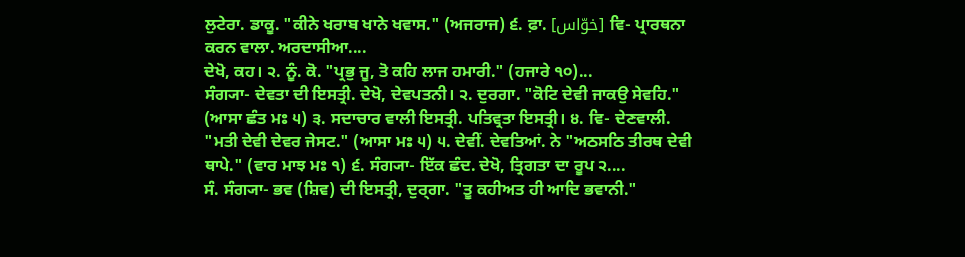ਲੁਟੇਰਾ. ਡਾਕੂ. "ਕੀਨੇ ਖਰਾਬ ਖਾਨੇ ਖਵਾਸ." (ਅਜਰਾਜ) ੬. ਫ਼ਾ. [خوّاس] ਵਿ- ਪ੍ਰਾਰਥਨਾ ਕਰਨ ਵਾਲਾ. ਅਰਦਾਸੀਆ....
ਦੇਖੋ, ਕਹ। ੨. ਨੂੰ. ਕੋ. "ਪ੍ਰਭੁ ਜੂ, ਤੋ ਕਹਿ ਲਾਜ ਹਮਾਰੀ." (ਹਜਾਰੇ ੧੦)...
ਸੰਗ੍ਯਾ- ਦੇਵਤਾ ਦੀ ਇਸਤ੍ਰੀ. ਦੇਖੋ, ਦੇਵਪਤਨੀ। ੨. ਦੁਰਗਾ. "ਕੋਟਿ ਦੇਵੀ ਜਾਕਉ ਸੇਵਹਿ." (ਆਸਾ ਛੰਤ ਮਃ ੫) ੩. ਸਦਾਚਾਰ ਵਾਲੀ ਇਸਤ੍ਰੀ. ਪਤਿਵ੍ਰਤਾ ਇਸਤ੍ਰੀ। ੪. ਵਿ- ਦੇਣਵਾਲੀ. "ਮਤੀ ਦੇਵੀ ਦੇਵਰ ਜੇਸਟ." (ਆਸਾ ਮਃ ੫) ੫. ਦੇਵੀਂ. ਦੇਵਤਿਆਂ. ਨੇ "ਅਠਸਠਿ ਤੀਰਥ ਦੇਵੀ ਥਾਪੇ." (ਵਾਰ ਮਾਝ ਮਃ ੧) ੬. ਸੰਗ੍ਯਾ- ਇੱਕ ਛੰਦ. ਦੇਖੋ, ਤ੍ਰਿਗਤਾ ਦਾ ਰੂਪ ੨....
ਸੰ. ਸੰਗ੍ਯਾ- ਭਵ (ਸ਼ਿਵ) ਦੀ ਇਸਤ੍ਰੀ, ਦੁਰ੍ਗਾ. "ਤੂ ਕਹੀਅਤ ਹੀ ਆਦਿ ਭਵਾਨੀ."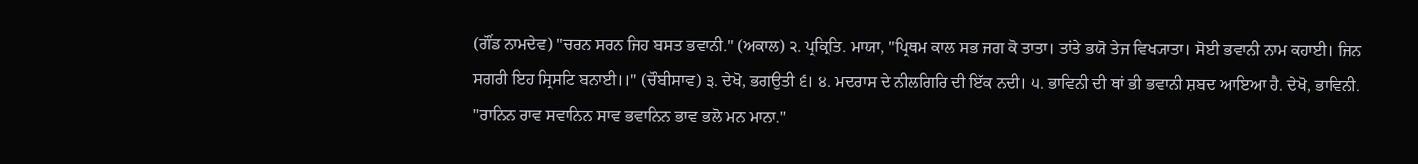(ਗੌਂਡ ਨਾਮਦੇਵ) "ਚਰਨ ਸਰਨ ਜਿਹ ਬਸਤ ਭਵਾਨੀ." (ਅਕਾਲ) ੨. ਪ੍ਰਕ੍ਰਿਤਿ. ਮਾਯਾ, "ਪ੍ਰਿਥਮ ਕਾਲ ਸਭ ਜਗ ਕੋ ਤਾਤਾ। ਤਾਂਤੇ ਭਯੋ ਤੇਜ ਵਿਖ੍ਯਾਤਾ। ਸੋਈ ਭਵਾਨੀ ਨਾਮ ਕਹਾਈ। ਜਿਨ ਸਗਰੀ ਇਹ ਸ੍ਰਿਸਟਿ ਬਨਾਈ।।" (ਚੌਬੀਸਾਵ) ੩. ਦੇਖੋ, ਭਗਉਤੀ ੬। ੪. ਮਦਰਾਸ ਦੇ ਨੀਲਗਿਰਿ ਦੀ ਇੱਕ ਨਦੀ। ੫. ਭਾਵਿਨੀ ਦੀ ਥਾਂ ਭੀ ਭਵਾਨੀ ਸ਼ਬਦ ਆਇਆ ਹੈ. ਦੇਖੋ, ਭਾਵਿਨੀ. "ਰਾਨਿਨ ਰਾਵ ਸਵਾਨਿਨ ਸਾਵ ਭਵਾਨਿਨ ਭਾਵ ਭਲੋ ਮਨ ਮਾਨਾ."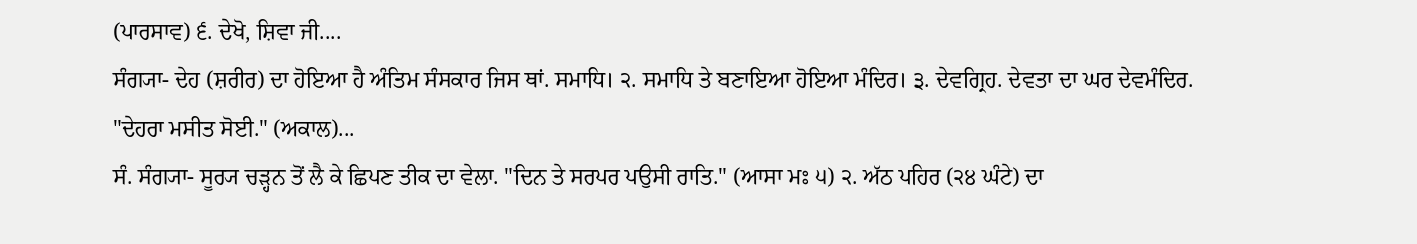(ਪਾਰਸਾਵ) ੬. ਦੇਖੋ, ਸ਼ਿਵਾ ਜੀ....
ਸੰਗ੍ਯਾ- ਦੇਹ (ਸ਼ਰੀਰ) ਦਾ ਹੋਇਆ ਹੈ ਅੰਤਿਮ ਸੰਸਕਾਰ ਜਿਸ ਥਾਂ. ਸਮਾਧਿ। ੨. ਸਮਾਧਿ ਤੇ ਬਣਾਇਆ ਹੋਇਆ ਮੰਦਿਰ। ੩. ਦੇਵਗ੍ਰਿਹ. ਦੇਵਤਾ ਦਾ ਘਰ ਦੇਵਮੰਦਿਰ. "ਦੇਹਰਾ ਮਸੀਤ ਸੋਈ." (ਅਕਾਲ)...
ਸੰ. ਸੰਗ੍ਯਾ- ਸੂਰ੍ਯ ਚੜ੍ਹਨ ਤੋਂ ਲੈ ਕੇ ਛਿਪਣ ਤੀਕ ਦਾ ਵੇਲਾ. "ਦਿਨ ਤੇ ਸਰਪਰ ਪਉਸੀ ਰਾਤਿ." (ਆਸਾ ਮਃ ੫) ੨. ਅੱਠ ਪਹਿਰ (੨੪ ਘੰਟੇ) ਦਾ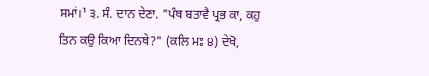ਸਮਾਂ।¹ ੩. ਸੰ. ਦਾਨ ਦੇਣਾ. "ਪੰਥ ਬਤਾਵੈ ਪ੍ਰਭ ਕਾ, ਕਹੁ ਤਿਨ ਕਉ ਕਿਆ ਦਿਨਥੇ?" (ਕਲਿ ਮਃ ੪) ਦੇਖੋ,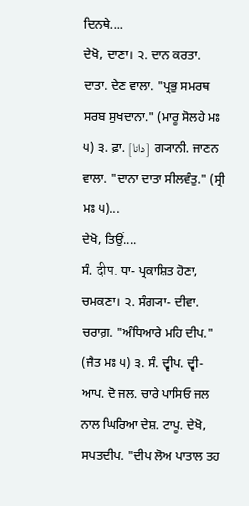ਦਿਨਥੇ....
ਦੇਖੋ, ਦਾਣਾ। ੨. ਦਾਨ ਕਰਤਾ. ਦਾਤਾ. ਦੇਣ ਵਾਲਾ. "ਪ੍ਰਭੁ ਸਮਰਥ ਸਰਬ ਸੁਖਦਾਨਾ." (ਮਾਰੂ ਸੋਲਹੇ ਮਃ ੫) ੩. ਫ਼ਾ. [دانا] ਗ੍ਯਾਨੀ. ਜਾਣਨ ਵਾਲਾ. "ਦਾਨਾ ਦਾਤਾ ਸੀਲਵੰਤੁ." (ਸ੍ਰੀ ਮਃ ੫)...
ਦੇਖੋ, ਤਿਉਂ....
ਸੰ. दीप. ਧਾ- ਪ੍ਰਕਾਸ਼ਿਤ ਹੋਣਾ, ਚਮਕਣਾ। ੨. ਸੰਗ੍ਯਾ- ਦੀਵਾ. ਚਰਾਗ਼. "ਅੰਧਿਆਰੇ ਮਹਿ ਦੀਪ." (ਜੈਤ ਮਃ ੫) ੩. ਸੰ. ਦ੍ਵੀਪ. ਦ੍ਵੀ- ਆਪ. ਦੋ ਜਲ. ਚਾਰੇ ਪਾਸਿਓ ਜਲ ਨਾਲ ਘਿਰਿਆ ਦੇਸ਼. ਟਾਪੂ. ਦੇਖੋ, ਸਪਤਦੀਪ. "ਦੀਪ ਲੋਅ ਪਾਤਾਲ ਤਹ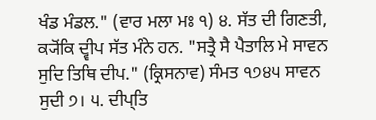ਖੰਡ ਮੰਡਲ." (ਵਾਰ ਮਲਾ ਮਃ ੧) ੪. ਸੱਤ ਦੀ ਗਿਣਤੀ, ਕ੍ਯੋਂਕਿ ਦ੍ਵੀਪ ਸੱਤ ਮੰਨੇ ਹਨ. "ਸਤ੍ਰੈ ਸੈ ਪੈਤਾਲਿ ਮੇ ਸਾਵਨ ਸੁਦਿ ਤਿਥਿ ਦੀਪ." (ਕ੍ਰਿਸਨਾਵ) ਸੰਮਤ ੧੭੪੫ ਸਾਵਨ ਸੁਦੀ ੭। ੫. ਦੀਪ੍ਤਿ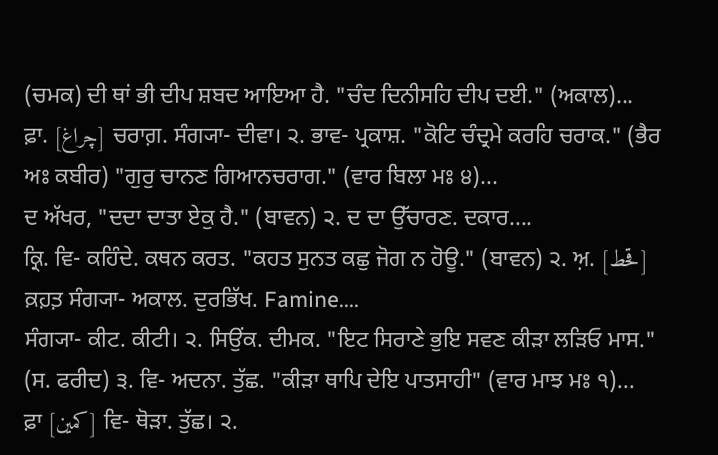(ਚਮਕ) ਦੀ ਥਾਂ ਭੀ ਦੀਪ ਸ਼ਬਦ ਆਇਆ ਹੈ. "ਚੰਦ ਦਿਨੀਸਹਿ ਦੀਪ ਦਈ." (ਅਕਾਲ)...
ਫ਼ਾ. [چراغ] ਚਰਾਗ਼. ਸੰਗ੍ਯਾ- ਦੀਵਾ। ੨. ਭਾਵ- ਪ੍ਰਕਾਸ਼. "ਕੋਟਿ ਚੰਦ੍ਰਮੇ ਕਰਹਿ ਚਰਾਕ." (ਭੈਰ ਅਃ ਕਬੀਰ) "ਗੁਰੁ ਚਾਨਣ ਗਿਆਨਚਰਾਗ." (ਵਾਰ ਬਿਲਾ ਮਃ ੪)...
ਦ ਅੱਖਰ, "ਦਦਾ ਦਾਤਾ ਏਕੁ ਹੈ." (ਬਾਵਨ) ੨. ਦ ਦਾ ਉੱਚਾਰਣ. ਦਕਾਰ....
ਕ੍ਰਿ. ਵਿ- ਕਹਿੰਦੇ. ਕਥਨ ਕਰਤ. "ਕਹਤ ਸੁਨਤ ਕਛੁ ਜੋਗ ਨ ਹੋਊ." (ਬਾਵਨ) ੨. ਅ਼. [قحط] ਕ਼ਹ਼ਤ਼ ਸੰਗ੍ਯਾ- ਅਕਾਲ. ਦੁਰਭਿੱਖ. Famine....
ਸੰਗ੍ਯਾ- ਕੀਟ. ਕੀਟੀ। ੨. ਸਿਉਂਕ. ਦੀਮਕ. "ਇਟ ਸਿਰਾਣੇ ਭੁਇ ਸਵਣ ਕੀੜਾ ਲੜਿਓ ਮਾਸ." (ਸ. ਫਰੀਦ) ੩. ਵਿ- ਅਦਨਾ. ਤੁੱਛ. "ਕੀੜਾ ਥਾਪਿ ਦੇਇ ਪਾਤਸਾਹੀ" (ਵਾਰ ਮਾਝ ਮਃ ੧)...
ਫ਼ਾ [کمین] ਵਿ- ਥੋੜਾ. ਤੁੱਛ। ੨.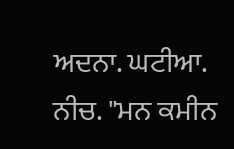ਅਦਨਾ. ਘਟੀਆ. ਨੀਚ. "ਮਨ ਕਮੀਨ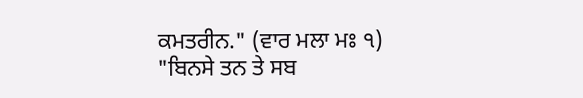ਕਮਤਰੀਨ." (ਵਾਰ ਮਲਾ ਮਃ ੧) "ਬਿਨਸੇ ਤਨ ਤੇ ਸਬ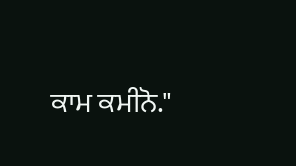ਕਾਮ ਕਮੀਨੋ."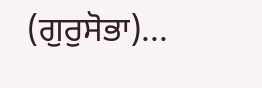(ਗੁਰੁਸੋਭਾ)...